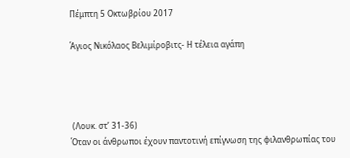Πέμπτη 5 Οκτωβρίου 2017

Άγιος Νικόλαος Βελιμίροβιτς- Η τέλεια αγάπη




 (Λουκ. στ’ 31-36)
Όταν οι άνθρωποι έχουν παντοτινή επίγνωση της φιλανθρωπίας του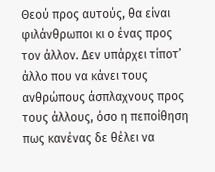Θεού προς αυτούς, θα είναι φιλάνθρωποι κι ο ένας προς τον άλλον. Δεν υπάρχει τίποτ’ άλλο που να κάνει τους ανθρώπους άσπλαχνους προς τους άλλους, όσο η πεποίθηση πως κανένας δε θέλει να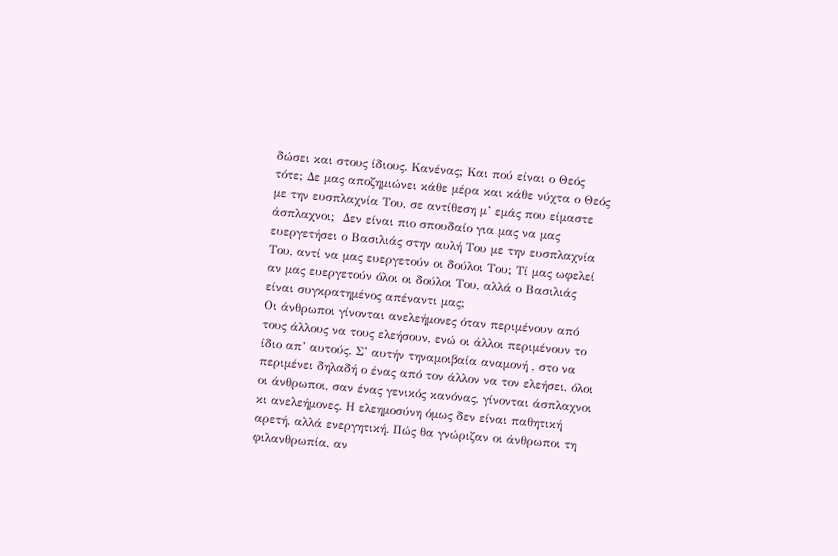δώσει και στους ίδιους. Κανένας; Και πού είναι ο Θεός τότε; Δε μας αποζημιώνει κάθε μέρα και κάθε νύχτα ο Θεός με την ευσπλαχνία Του, σε αντίθεση μ’ εμάς που είμαστε άσπλαχνοι;  Δεν είναι πιο σπουδαίο για μας να μας ευεργετήσει ο Βασιλιάς στην αυλή Του με την ευσπλαχνία Του, αντί να μας ευεργετούν οι δούλοι Του; Τί μας ωφελεί αν μας ευεργετούν όλοι οι δούλοι Του, αλλά ο Βασιλιάς είναι συγκρατημένος απέναντι μας;
Οι άνθρωποι γίνονται ανελεήμονες όταν περιμένουν από τους άλλους να τους ελεήσουν, ενώ οι άλλοι περιμένουν το ίδιο απ’ αυτούς. Σ’ αυτήν τηναμοιβαία αναμονή , στο να περιμένει δηλαδή ο ένας από τον άλλον να τον ελεήσει, όλοι οι άνθρωποι, σαν ένας γενικός κανόνας, γίνονται άσπλαχνοι κι ανελεήμονες. Η ελεημοσύνη όμως δεν είναι παθητική αρετή, αλλά ενεργητική. Πώς θα γνώριζαν οι άνθρωποι τη φιλανθρωπία, αν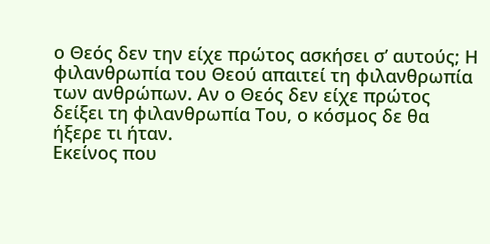ο Θεός δεν την είχε πρώτος ασκήσει σ’ αυτούς; Η φιλανθρωπία του Θεού απαιτεί τη φιλανθρωπία των ανθρώπων. Αν ο Θεός δεν είχε πρώτος δείξει τη φιλανθρωπία Του, ο κόσμος δε θα ήξερε τι ήταν.
Εκείνος που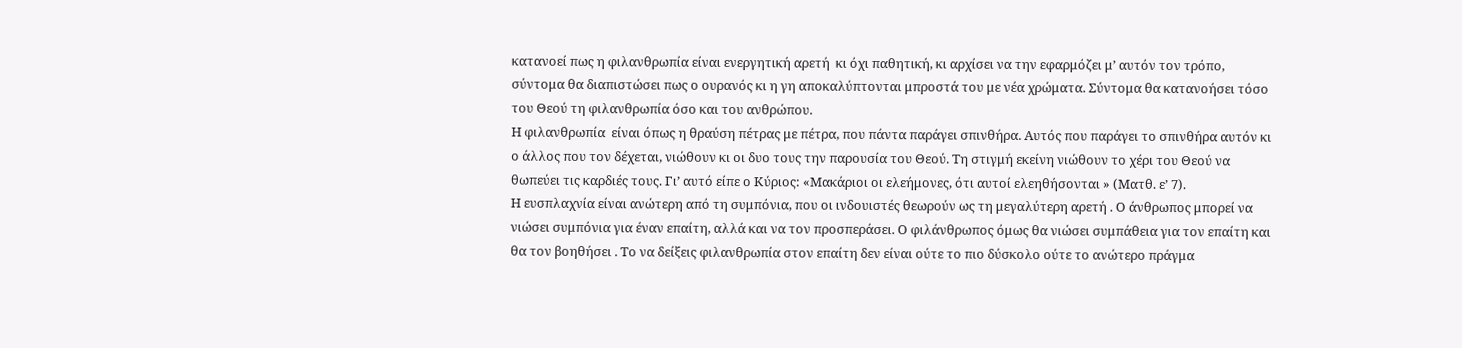κατανοεί πως η φιλανθρωπία είναι ενεργητική αρετή  κι όχι παθητική, κι αρχίσει να την εφαρμόζει μ’ αυτόν τον τρόπο, σύντομα θα διαπιστώσει πως ο ουρανός κι η γη αποκαλύπτονται μπροστά του με νέα χρώματα. Σύντομα θα κατανοήσει τόσο του Θεού τη φιλανθρωπία όσο και του ανθρώπου.
Η φιλανθρωπία  είναι όπως η θραύση πέτρας με πέτρα, που πάντα παράγει σπινθήρα. Αυτός που παράγει το σπινθήρα αυτόν κι ο άλλος που τον δέχεται, νιώθουν κι οι δυο τους την παρουσία του Θεού. Τη στιγμή εκείνη νιώθουν το χέρι του Θεού να θωπεύει τις καρδιές τους. Γι’ αυτό είπε ο Κύριος: «Μακάριοι οι ελεήμονες, ότι αυτοί ελεηθήσονται » (Ματθ. ε’ 7).
Η ευσπλαχνία είναι ανώτερη από τη συμπόνια, που οι ινδουιστές θεωρούν ως τη μεγαλύτερη αρετή . Ο άνθρωπος μπορεί να νιώσει συμπόνια για έναν επαίτη, αλλά και να τον προσπεράσει. Ο φιλάνθρωπος όμως θα νιώσει συμπάθεια για τον επαίτη και θα τον βοηθήσει . Το να δείξεις φιλανθρωπία στον επαίτη δεν είναι ούτε το πιο δύσκολο ούτε το ανώτερο πράγμα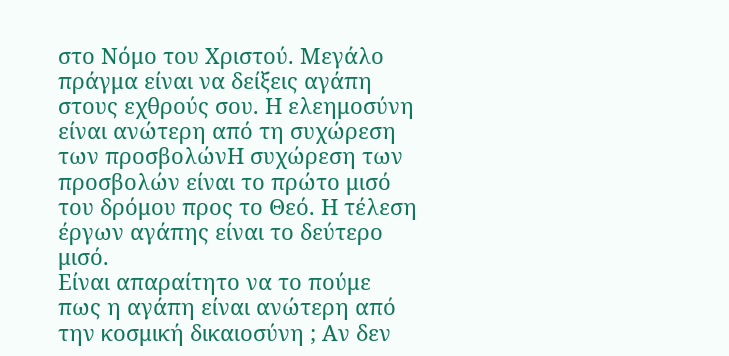στο Νόμο του Χριστού. Μεγάλο πράγμα είναι να δείξεις αγάπη στους εχθρούς σου. Η ελεημοσύνη είναι ανώτερη από τη συχώρεση των προσβολώνΗ συχώρεση των προσβολών είναι το πρώτο μισό του δρόμου προς το Θεό. Η τέλεση έργων αγάπης είναι το δεύτερο μισό.
Είναι απαραίτητο να το πούμε πως η αγάπη είναι ανώτερη από την κοσμική δικαιοσύνη ; Αν δεν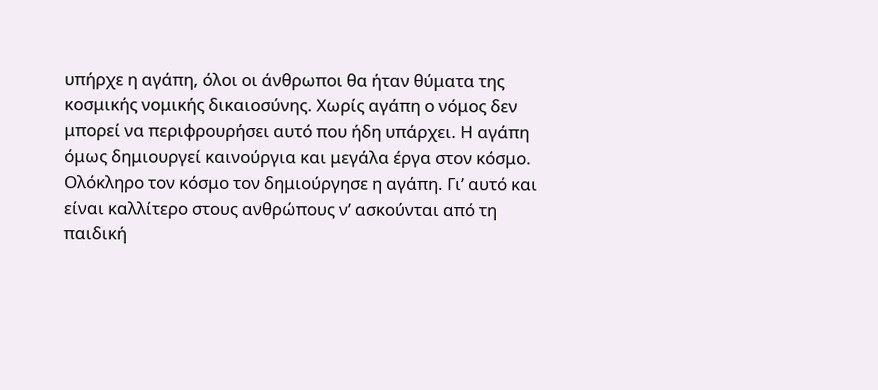υπήρχε η αγάπη, όλοι οι άνθρωποι θα ήταν θύματα της κοσμικής νομικής δικαιοσύνης. Χωρίς αγάπη ο νόμος δεν μπορεί να περιφρουρήσει αυτό που ήδη υπάρχει. Η αγάπη όμως δημιουργεί καινούργια και μεγάλα έργα στον κόσμο. Ολόκληρο τον κόσμο τον δημιούργησε η αγάπη. Γι’ αυτό και είναι καλλίτερο στους ανθρώπους ν’ ασκούνται από τη παιδική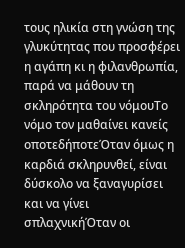τους ηλικία στη γνώση της γλυκύτητας που προσφέρει η αγάπη κι η φιλανθρωπία, παρά να μάθουν τη σκληρότητα του νόμουΤο νόμο τον μαθαίνει κανείς οποτεδήποτεΌταν όμως η καρδιά σκληρυνθεί, είναι δύσκολο να ξαναγυρίσει και να γίνει σπλαχνικήΌταν οι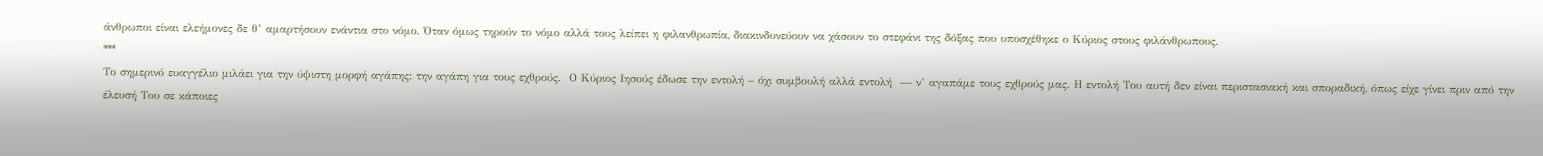άνθρωποι είναι ελεήμονες δε θ’ αμαρτήσουν ενάντια στο νόμο. Όταν όμως τηρούν το νόμο αλλά τους λείπει η φιλανθρωπία, διακινδυνεύουν να χάσουν το στεφάνι της δόξας που υποσχέθηκε ο Κύριος στους φιλάνθρωπους.
***
Το σημερινό ευαγγέλιο μιλάει για την ύψιστη μορφή αγάπης: την αγάπη για τους εχθρούς.  Ο Κύριος Ιησούς έδωσε την εντολή – όχι συμβουλή αλλά εντολή  — ν’ αγαπάμε τους εχθρούς μας. Η εντολή Του αυτή δεν είναι περιστασιακή και σποραδική, όπως είχε γίνει πριν από την έλευσή Του σε κάποιες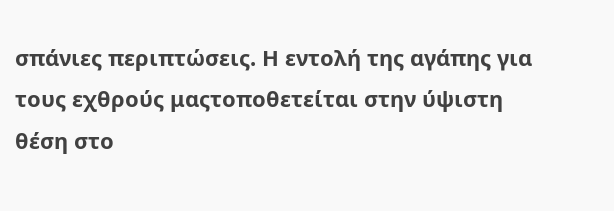σπάνιες περιπτώσεις. Η εντολή της αγάπης για τους εχθρούς μαςτοποθετείται στην ύψιστη θέση στο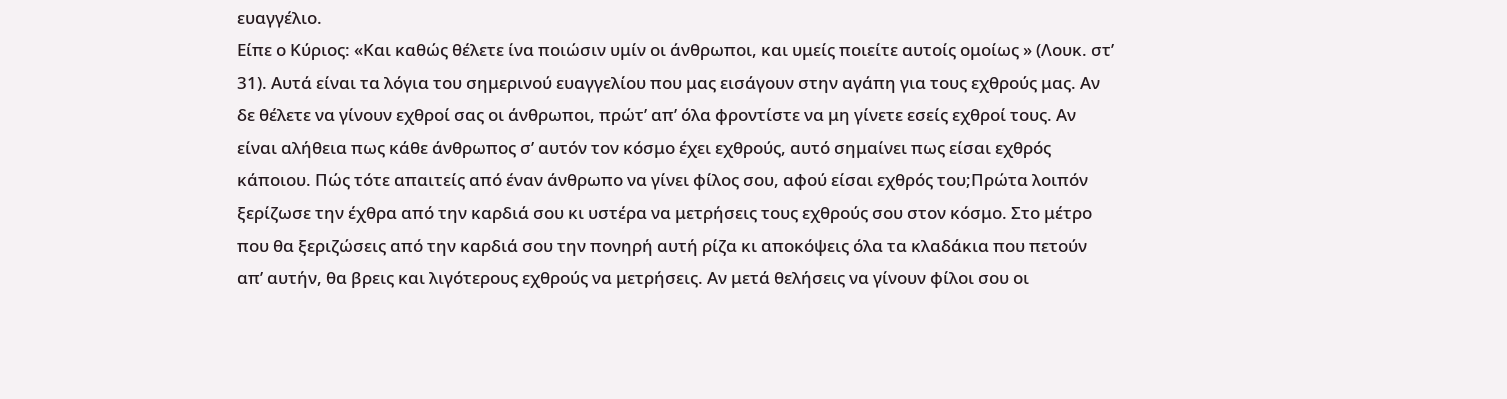ευαγγέλιο.
Είπε ο Κύριος: «Και καθώς θέλετε ίνα ποιώσιν υμίν οι άνθρωποι, και υμείς ποιείτε αυτοίς ομοίως » (Λουκ. στ’ 31). Αυτά είναι τα λόγια του σημερινού ευαγγελίου που μας εισάγουν στην αγάπη για τους εχθρούς μας. Αν δε θέλετε να γίνουν εχθροί σας οι άνθρωποι, πρώτ’ απ’ όλα φροντίστε να μη γίνετε εσείς εχθροί τους. Αν είναι αλήθεια πως κάθε άνθρωπος σ’ αυτόν τον κόσμο έχει εχθρούς, αυτό σημαίνει πως είσαι εχθρός κάποιου. Πώς τότε απαιτείς από έναν άνθρωπο να γίνει φίλος σου, αφού είσαι εχθρός του;Πρώτα λοιπόν ξερίζωσε την έχθρα από την καρδιά σου κι υστέρα να μετρήσεις τους εχθρούς σου στον κόσμο. Στο μέτρο που θα ξεριζώσεις από την καρδιά σου την πονηρή αυτή ρίζα κι αποκόψεις όλα τα κλαδάκια που πετούν απ’ αυτήν, θα βρεις και λιγότερους εχθρούς να μετρήσεις. Αν μετά θελήσεις να γίνουν φίλοι σου οι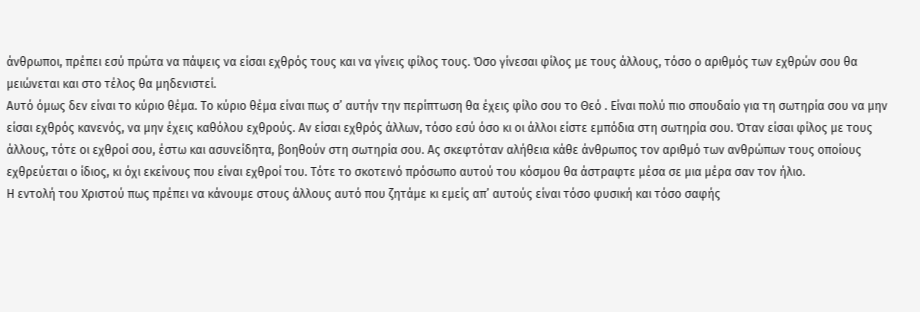άνθρωποι, πρέπει εσύ πρώτα να πάψεις να είσαι εχθρός τους και να γίνεις φίλος τους. Όσο γίνεσαι φίλος με τους άλλους, τόσο ο αριθμός των εχθρών σου θα μειώνεται και στο τέλος θα μηδενιστεί.
Αυτό όμως δεν είναι το κύριο θέμα. Το κύριο θέμα είναι πως σ’ αυτήν την περίπτωση θα έχεις φίλο σου το Θεό . Είναι πολύ πιο σπουδαίο για τη σωτηρία σου να μην είσαι εχθρός κανενός, να μην έχεις καθόλου εχθρούς. Αν είσαι εχθρός άλλων, τόσο εσύ όσο κι οι άλλοι είστε εμπόδια στη σωτηρία σου. Όταν είσαι φίλος με τους άλλους, τότε οι εχθροί σου, έστω και ασυνείδητα, βοηθούν στη σωτηρία σου. Ας σκεφτόταν αλήθεια κάθε άνθρωπος τον αριθμό των ανθρώπων τους οποίους εχθρεύεται ο ίδιος, κι όχι εκείνους που είναι εχθροί του. Τότε το σκοτεινό πρόσωπο αυτού του κόσμου θα άστραφτε μέσα σε μια μέρα σαν τον ήλιο.
Η εντολή του Χριστού πως πρέπει να κάνουμε στους άλλους αυτό που ζητάμε κι εμείς απ’ αυτούς είναι τόσο φυσική και τόσο σαφής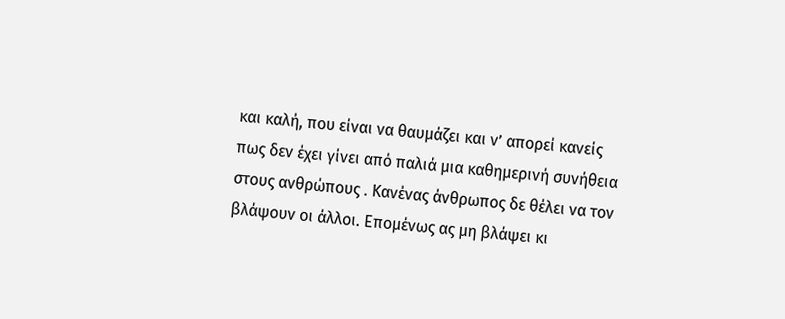και καλή, που είναι να θαυμάζει και ν’ απορεί κανείς πως δεν έχει γίνει από παλιά μια καθημερινή συνήθεια στους ανθρώπους . Κανένας άνθρωπος δε θέλει να τον βλάψουν οι άλλοι. Επομένως ας μη βλάψει κι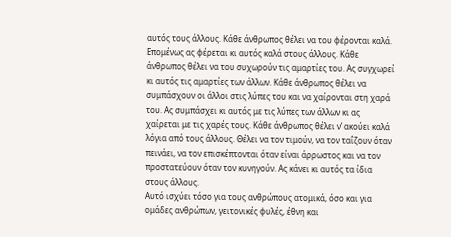αυτός τους άλλους. Κάθε άνθρωπος θέλει να του φέρονται καλά. Επομένως ας φέρεται κι αυτός καλά στους άλλους. Κάθε άνθρωπος θέλει να του συχωρούν τις αμαρτίες του. Ας συγχωρεί κι αυτός τις αμαρτίες των άλλων. Κάθε άνθρωπος θέλει να συμπάσχουν οι άλλοι στις λύπες του και να χαίρονται στη χαρά του. Ας συμπάσχει κι αυτός με τις λύπες των άλλων κι ας χαίρεται με τις χαρές τους. Κάθε άνθρωπος θέλει ν’ ακούει καλά λόγια από τους άλλους. Θέλει να τον τιμούν, να τον ταΐζουν όταν πεινάει, να τον επισκέπτονται όταν είναι άρρωστος και να τον προστατεύουν όταν τον κυνηγούν. Ας κάνει κι αυτός τα ίδια στους άλλους.
Αυτό ισχύει τόσο για τους ανθρώπους ατομικά, όσο και για ομάδες ανθρώπων, γειτονικές φυλές, έθνη και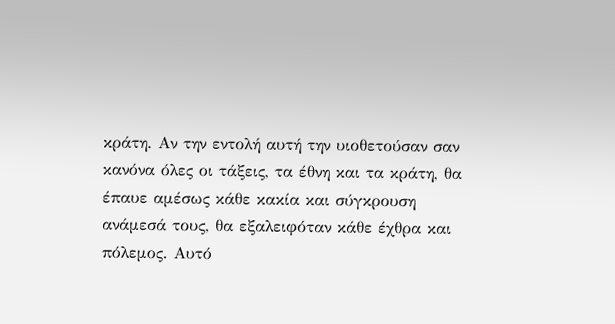κράτη. Αν την εντολή αυτή την υιοθετούσαν σαν κανόνα όλες οι τάξεις, τα έθνη και τα κράτη, θα έπαυε αμέσως κάθε κακία και σύγκρουση ανάμεσά τους, θα εξαλειφόταν κάθε έχθρα και πόλεμος. Αυτό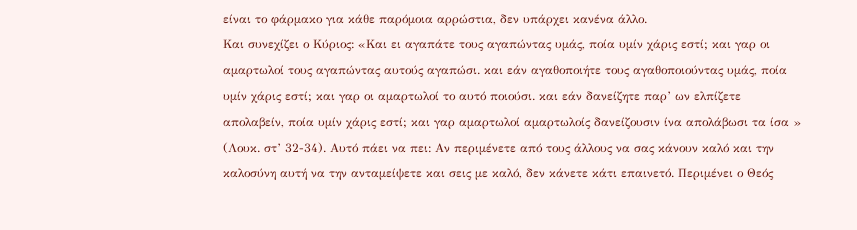είναι το φάρμακο για κάθε παρόμοια αρρώστια, δεν υπάρχει κανένα άλλο.
Και συνεχίζει ο Κύριος: «Και ει αγαπάτε τους αγαπώντας υμάς, ποία υμίν χάρις εστί; και γαρ οι αμαρτωλοί τους αγαπώντας αυτούς αγαπώσι. και εάν αγαθοποιήτε τους αγαθοποιούντας υμάς, ποία υμίν χάρις εστί; και γαρ οι αμαρτωλοί το αυτό ποιούσι. και εάν δανείζητε παρ’ ων ελπίζετε απολαβείν, ποία υμίν χάρις εστί; και γαρ αμαρτωλοί αμαρτωλοίς δανείζουσιν ίνα απολάβωσι τα ίσα » (Λουκ. στ’ 32-34). Αυτό πάει να πει: Αν περιμένετε από τους άλλους να σας κάνουν καλό και την καλοσύνη αυτή να την ανταμείψετε και σεις με καλό, δεν κάνετε κάτι επαινετό. Περιμένει ο Θεός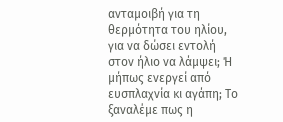ανταμοιβή για τη θερμότητα του ηλίου, για να δώσει εντολή στον ήλιο να λάμψει; Ή μήπως ενεργεί από ευσπλαχνία κι αγάπη; Το ξαναλέμε πως η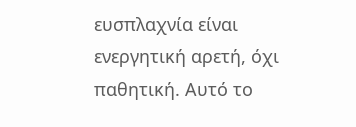ευσπλαχνία είναι ενεργητική αρετή, όχι παθητική. Αυτό το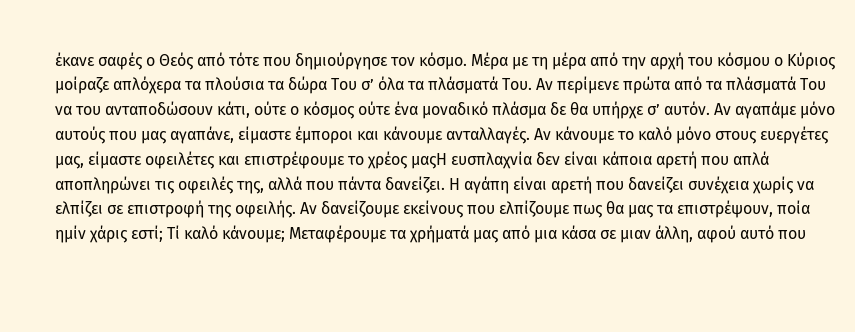έκανε σαφές ο Θεός από τότε που δημιούργησε τον κόσμο. Μέρα με τη μέρα από την αρχή του κόσμου ο Κύριος μοίραζε απλόχερα τα πλούσια τα δώρα Του σ’ όλα τα πλάσματά Του. Αν περίμενε πρώτα από τα πλάσματά Του να του ανταποδώσουν κάτι, ούτε ο κόσμος ούτε ένα μοναδικό πλάσμα δε θα υπήρχε σ’ αυτόν. Αν αγαπάμε μόνο αυτούς που μας αγαπάνε, είμαστε έμποροι και κάνουμε ανταλλαγές. Αν κάνουμε το καλό μόνο στους ευεργέτες μας, είμαστε οφειλέτες και επιστρέφουμε το χρέος μαςΗ ευσπλαχνία δεν είναι κάποια αρετή που απλά αποπληρώνει τις οφειλές της, αλλά που πάντα δανείζει. Η αγάπη είναι αρετή που δανείζει συνέχεια χωρίς να ελπίζει σε επιστροφή της οφειλής. Αν δανείζουμε εκείνους που ελπίζουμε πως θα μας τα επιστρέψουν, ποία ημίν χάρις εστί; Τί καλό κάνουμε; Μεταφέρουμε τα χρήματά μας από μια κάσα σε μιαν άλλη, αφού αυτό που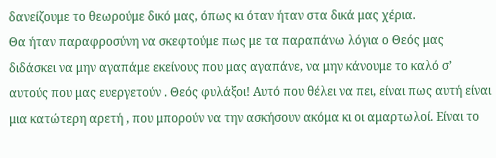δανείζουμε το θεωρούμε δικό μας, όπως κι όταν ήταν στα δικά μας χέρια.
Θα ήταν παραφροσύνη να σκεφτούμε πως με τα παραπάνω λόγια ο Θεός μας διδάσκει να μην αγαπάμε εκείνους που μας αγαπάνε, να μην κάνουμε το καλό σ’ αυτούς που μας ευεργετούν . Θεός φυλάξοι! Αυτό που θέλει να πει, είναι πως αυτή είναι μια κατώτερη αρετή , που μπορούν να την ασκήσουν ακόμα κι οι αμαρτωλοί. Είναι το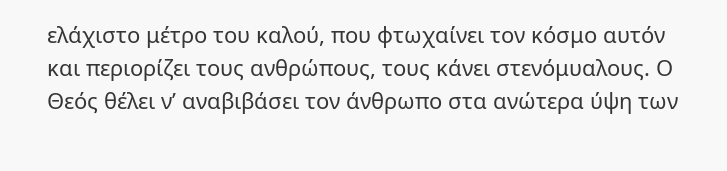ελάχιστο μέτρο του καλού, που φτωχαίνει τον κόσμο αυτόν και περιορίζει τους ανθρώπους, τους κάνει στενόμυαλους. Ο Θεός θέλει ν’ αναβιβάσει τον άνθρωπο στα ανώτερα ύψη των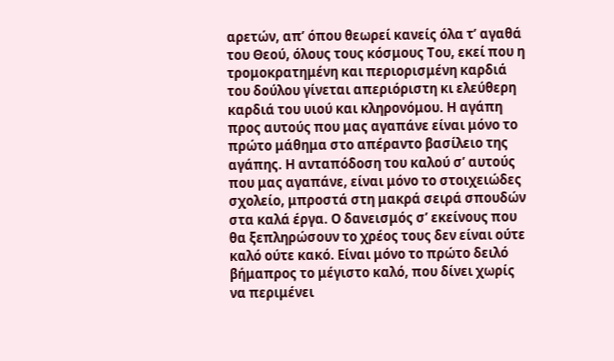αρετών, απ’ όπου θεωρεί κανείς όλα τ’ αγαθά του Θεού, όλους τους κόσμους Του, εκεί που η τρομοκρατημένη και περιορισμένη καρδιά του δούλου γίνεται απεριόριστη κι ελεύθερη καρδιά του υιού και κληρονόμου. Η αγάπη προς αυτούς που μας αγαπάνε είναι μόνο το πρώτο μάθημα στο απέραντο βασίλειο της αγάπης. Η ανταπόδοση του καλού σ’ αυτούς που μας αγαπάνε, είναι μόνο το στοιχειώδες σχολείο, μπροστά στη μακρά σειρά σπουδών στα καλά έργα. Ο δανεισμός σ’ εκείνους που θα ξεπληρώσουν το χρέος τους δεν είναι ούτε καλό ούτε κακό. Είναι μόνο το πρώτο δειλό βήμαπρος το μέγιστο καλό, που δίνει χωρίς να περιμένει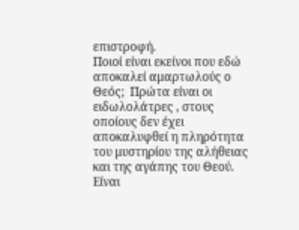επιστροφή.
Ποιοί είναι εκείνοι που εδώ αποκαλεί αμαρτωλούς ο Θεός;  Πρώτα είναι οι ειδωλολάτρες , στους οποίους δεν έχει αποκαλυφθεί η πληρότητα του μυστηρίου της αλήθειας και της αγάπης του Θεού. Είναι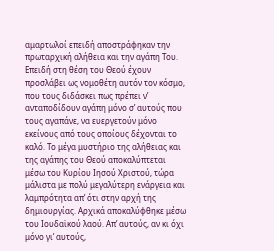αμαρτωλοί επειδή αποστράφηκαν την πρωταρχική αλήθεια και την αγάπη Του. Επειδή στη θέση του Θεού έχουν προσλάβει ως νομοθέτη αυτόν τον κόσμο, που τους διδάσκει πως πρέπει ν’ ανταποδίδουν αγάπη μόνο σ’ αυτούς που τους αγαπάνε, να ευεργετούν μόνο εκείνους από τους οποίους δέχονται το καλό. Το μέγα μυστήριο της αλήθειας και της αγάπης του Θεού αποκαλύπτεται μέσω του Κυρίου Ιησού Χριστού, τώρα μάλιστα με πολύ μεγαλύτερη ενάργεια και λαμπρότητα απ’ ότι στην αρχή της δημιουργίας. Αρχικά αποκαλύφθηκε μέσω του Ιουδαϊκού λαού. Απ’ αυτούς, αν κι όχι μόνο γι’ αυτούς,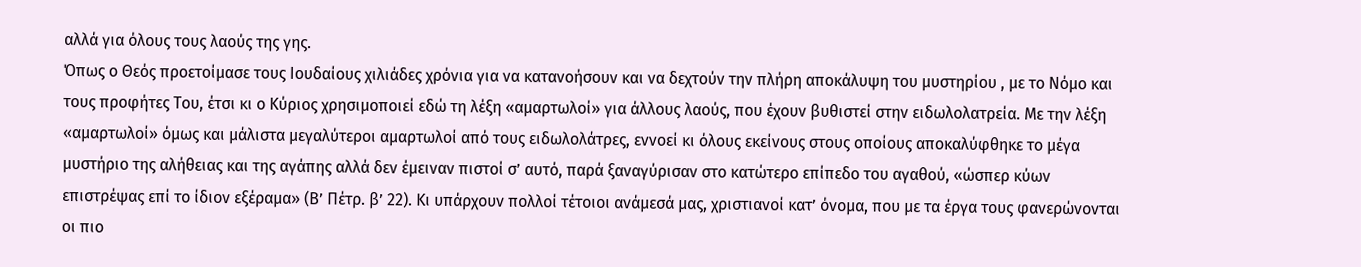αλλά για όλους τους λαούς της γης.
Όπως ο Θεός προετοίμασε τους Ιουδαίους χιλιάδες χρόνια για να κατανοήσουν και να δεχτούν την πλήρη αποκάλυψη του μυστηρίου , με το Νόμο και τους προφήτες Του, έτσι κι ο Κύριος χρησιμοποιεί εδώ τη λέξη «αμαρτωλοί» για άλλους λαούς, που έχουν βυθιστεί στην ειδωλολατρεία. Με την λέξη «αμαρτωλοί» όμως και μάλιστα μεγαλύτεροι αμαρτωλοί από τους ειδωλολάτρες, εννοεί κι όλους εκείνους στους οποίους αποκαλύφθηκε το μέγα μυστήριο της αλήθειας και της αγάπης αλλά δεν έμειναν πιστοί σ’ αυτό, παρά ξαναγύρισαν στο κατώτερο επίπεδο του αγαθού, «ώσπερ κύων επιστρέψας επί το ίδιον εξέραμα» (Β’ Πέτρ. β’ 22). Κι υπάρχουν πολλοί τέτοιοι ανάμεσά μας, χριστιανοί κατ’ όνομα, που με τα έργα τους φανερώνονται οι πιο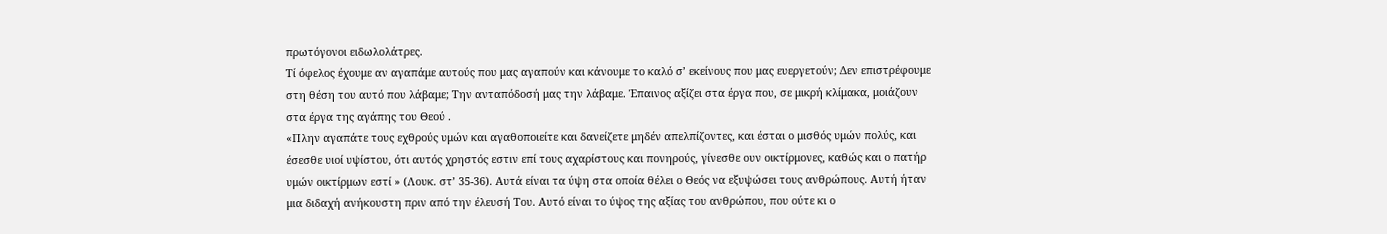πρωτόγονοι ειδωλολάτρες.
Τί όφελος έχουμε αν αγαπάμε αυτούς που μας αγαπούν και κάνουμε το καλό σ’ εκείνους που μας ευεργετούν; Δεν επιστρέφουμε στη θέση του αυτό που λάβαμε; Την ανταπόδοσή μας την λάβαμε. Έπαινος αξίζει στα έργα που, σε μικρή κλίμακα, μοιάζουν στα έργα της αγάπης του Θεού .
«Πλην αγαπάτε τους εχθρούς υμών και αγαθοποιείτε και δανείζετε μηδέν απελπίζοντες, και έσται ο μισθός υμών πολύς, και έσεσθε υιοί υψίστου, ότι αυτός χρηστός εστιν επί τους αχαρίστους και πονηρούς, γίνεσθε ουν οικτίρμονες, καθώς και ο πατήρ υμών οικτίρμων εστί » (Λουκ. στ’ 35-36). Αυτά είναι τα ύψη στα οποία θέλει ο Θεός να εξυψώσει τους ανθρώπους. Αυτή ήταν μια διδαχή ανήκουστη πριν από την έλευσή Του. Αυτό είναι το ύψος της αξίας του ανθρώπου, που ούτε κι ο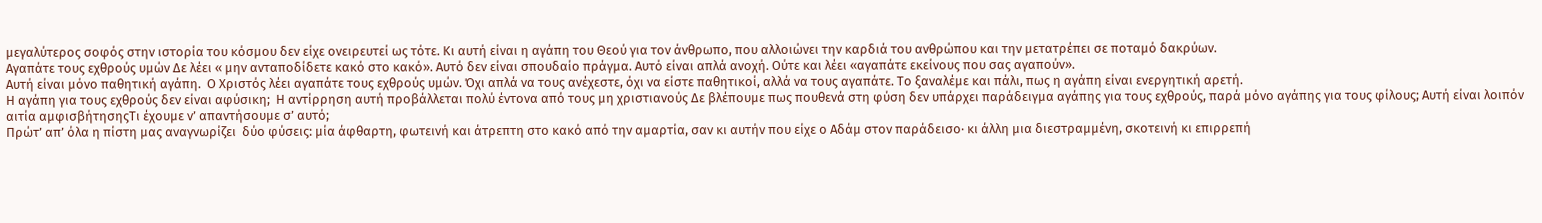μεγαλύτερος σοφός στην ιστορία του κόσμου δεν είχε ονειρευτεί ως τότε. Κι αυτή είναι η αγάπη του Θεού για τον άνθρωπο, που αλλοιώνει την καρδιά του ανθρώπου και την μετατρέπει σε ποταμό δακρύων.
Αγαπάτε τους εχθρούς υμών Δε λέει « μην ανταποδίδετε κακό στο κακό». Αυτό δεν είναι σπουδαίο πράγμα. Αυτό είναι απλά ανοχή. Ούτε και λέει «αγαπάτε εκείνους που σας αγαπούν».
Αυτή είναι μόνο παθητική αγάπη.  Ο Χριστός λέει αγαπάτε τους εχθρούς υμών. Όχι απλά να τους ανέχεστε, όχι να είστε παθητικοί, αλλά να τους αγαπάτε. Το ξαναλέμε και πάλι, πως η αγάπη είναι ενεργητική αρετή.
Η αγάπη για τους εχθρούς δεν είναι αφύσικη;  Η αντίρρηση αυτή προβάλλεται πολύ έντονα από τους μη χριστιανούς Δε βλέπουμε πως πουθενά στη φύση δεν υπάρχει παράδειγμα αγάπης για τους εχθρούς, παρά μόνο αγάπης για τους φίλους; Αυτή είναι λοιπόν αιτία αμφισβήτησηςΤι έχουμε ν’ απαντήσουμε σ’ αυτό;
Πρώτ’ απ’ όλα η πίστη μας αναγνωρίζει  δύο φύσεις: μία άφθαρτη, φωτεινή και άτρεπτη στο κακό από την αμαρτία, σαν κι αυτήν που είχε ο Αδάμ στον παράδεισο· κι άλλη μια διεστραμμένη, σκοτεινή κι επιρρεπή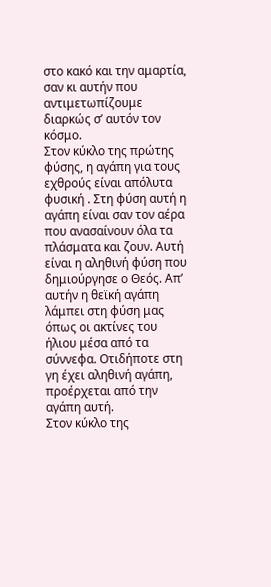στο κακό και την αμαρτία, σαν κι αυτήν που αντιμετωπίζουμε διαρκώς σ’ αυτόν τον κόσμο.
Στον κύκλο της πρώτης φύσης, η αγάπη για τους εχθρούς είναι απόλυτα φυσική . Στη φύση αυτή η αγάπη είναι σαν τον αέρα που ανασαίνουν όλα τα πλάσματα και ζουν. Αυτή είναι η αληθινή φύση που δημιούργησε ο Θεός. Απ’ αυτήν η θεϊκή αγάπη λάμπει στη φύση μας όπως οι ακτίνες του ήλιου μέσα από τα σύννεφα. Οτιδήποτε στη γη έχει αληθινή αγάπη, προέρχεται από την αγάπη αυτή.
Στον κύκλο της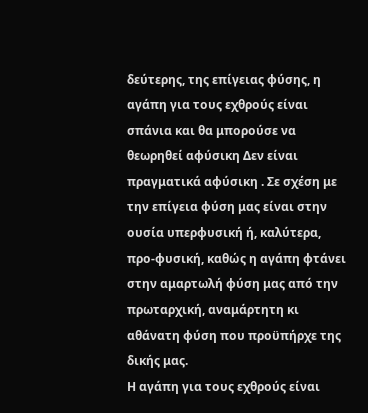δεύτερης, της επίγειας φύσης, η αγάπη για τους εχθρούς είναι σπάνια και θα μπορούσε να θεωρηθεί αφύσικη Δεν είναι πραγματικά αφύσικη . Σε σχέση με την επίγεια φύση μας είναι στην ουσία υπερφυσική ή, καλύτερα, προ-φυσική, καθώς η αγάπη φτάνει στην αμαρτωλή φύση μας από την πρωταρχική, αναμάρτητη κι αθάνατη φύση που προϋπήρχε της δικής μας.
Η αγάπη για τους εχθρούς είναι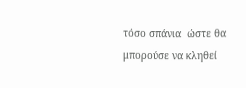τόσο σπάνια  ώστε θα μπορούσε να κληθεί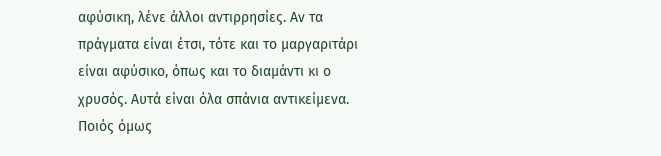αφύσικη, λένε άλλοι αντιρρησίες. Αν τα πράγματα είναι έτσι, τότε και το μαργαριτάρι είναι αφύσικο, όπως και το διαμάντι κι ο χρυσός. Αυτά είναι όλα σπάνια αντικείμενα. Ποιός όμως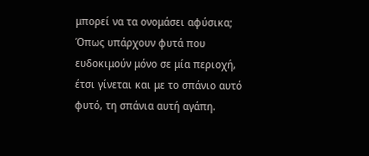μπορεί να τα ονομάσει αφύσικα; Όπως υπάρχουν φυτά που ευδοκιμούν μόνο σε μία περιοχή, έτσι γίνεται και με το σπάνιο αυτό φυτό, τη σπάνια αυτή αγάπη.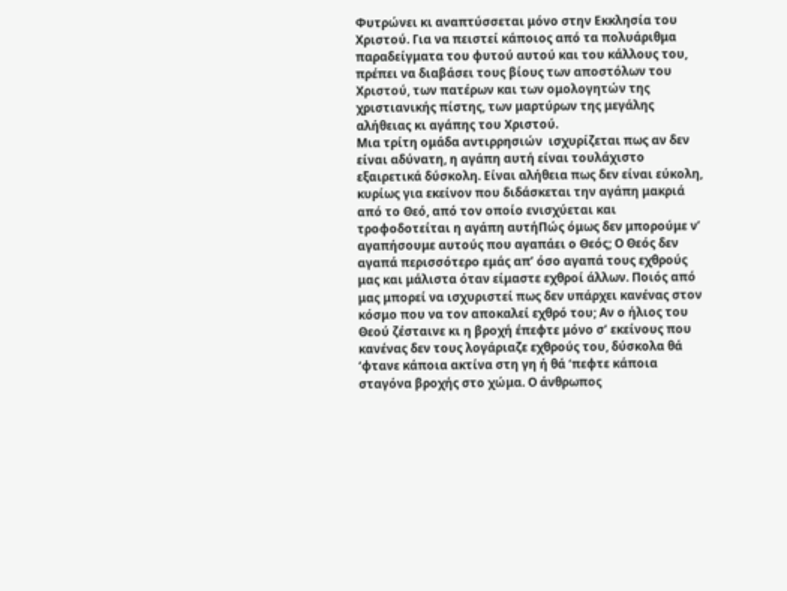Φυτρώνει κι αναπτύσσεται μόνο στην Εκκλησία του Χριστού. Για να πειστεί κάποιος από τα πολυάριθμα παραδείγματα του φυτού αυτού και του κάλλους του, πρέπει να διαβάσει τους βίους των αποστόλων του Χριστού, των πατέρων και των ομολογητών της χριστιανικής πίστης, των μαρτύρων της μεγάλης αλήθειας κι αγάπης του Χριστού.
Μια τρίτη ομάδα αντιρρησιών  ισχυρίζεται πως αν δεν είναι αδύνατη, η αγάπη αυτή είναι τουλάχιστο εξαιρετικά δύσκολη. Είναι αλήθεια πως δεν είναι εύκολη, κυρίως για εκείνον που διδάσκεται την αγάπη μακριά από το Θεό, από τον οποίο ενισχύεται και τροφοδοτείται η αγάπη αυτήΠώς όμως δεν μπορούμε ν’ αγαπήσουμε αυτούς που αγαπάει ο Θεός; Ο Θεός δεν αγαπά περισσότερο εμάς απ’ όσο αγαπά τους εχθρούς μας και μάλιστα όταν είμαστε εχθροί άλλων. Ποιός από μας μπορεί να ισχυριστεί πως δεν υπάρχει κανένας στον κόσμο που να τον αποκαλεί εχθρό του; Αν ο ήλιος του Θεού ζέσταινε κι η βροχή έπεφτε μόνο σ’ εκείνους που κανένας δεν τους λογάριαζε εχθρούς του, δύσκολα θά ‘φτανε κάποια ακτίνα στη γη ή θά ‘πεφτε κάποια σταγόνα βροχής στο χώμα. Ο άνθρωπος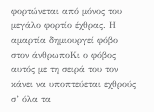φορτώνεται από μόνος του μεγάλο φορτίο έχθρας. Η αμαρτία δημιουργεί φόβο στον άνθρωποΚι ο φόβος αυτός με τη σειρά του τον κάνει να υποπτεύεται εχθρούς σ’ όλα τα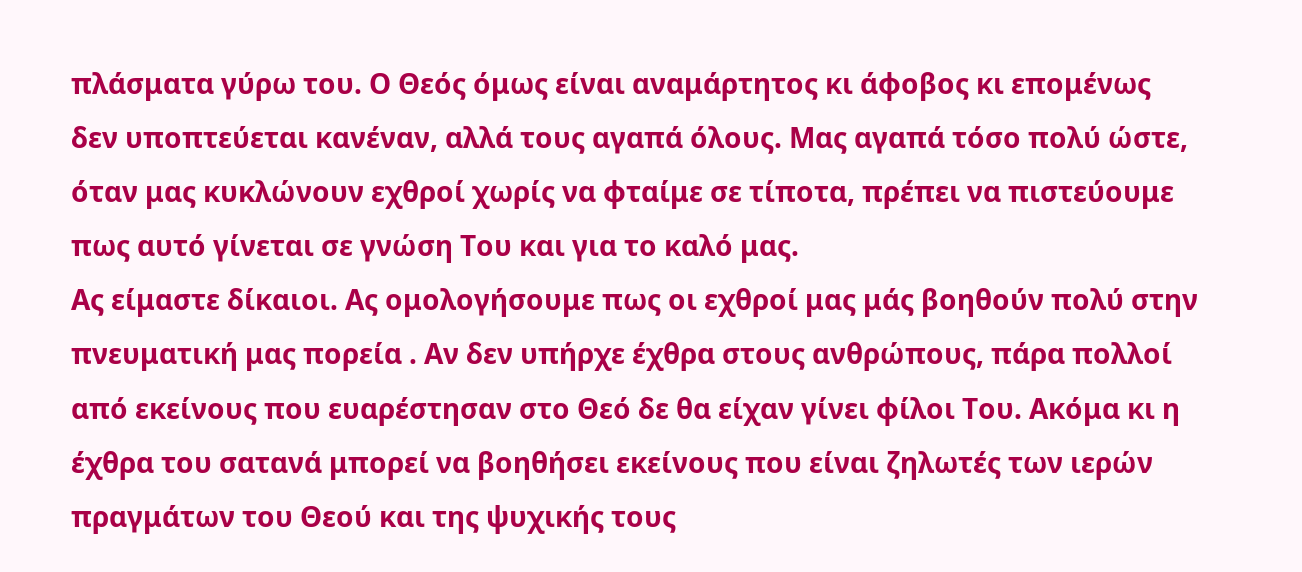πλάσματα γύρω του. Ο Θεός όμως είναι αναμάρτητος κι άφοβος κι επομένως δεν υποπτεύεται κανέναν, αλλά τους αγαπά όλους. Μας αγαπά τόσο πολύ ώστε, όταν μας κυκλώνουν εχθροί χωρίς να φταίμε σε τίποτα, πρέπει να πιστεύουμε πως αυτό γίνεται σε γνώση Του και για το καλό μας.
Ας είμαστε δίκαιοι. Ας ομολογήσουμε πως οι εχθροί μας μάς βοηθούν πολύ στην πνευματική μας πορεία . Αν δεν υπήρχε έχθρα στους ανθρώπους, πάρα πολλοί από εκείνους που ευαρέστησαν στο Θεό δε θα είχαν γίνει φίλοι Του. Ακόμα κι η έχθρα του σατανά μπορεί να βοηθήσει εκείνους που είναι ζηλωτές των ιερών πραγμάτων του Θεού και της ψυχικής τους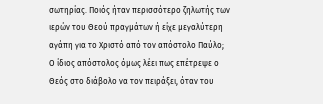σωτηρίας. Ποιός ήταν περισσότερο ζηλωτής των ιερών του Θεού πραγμάτων ή είχε μεγαλύτερη αγάπη για το Χριστό από τον απόστολο Παύλο; Ο ίδιος απόστολος όμως λέει πως επέτρεψε ο Θεός στο διάβολο να τον πειράξει, όταν του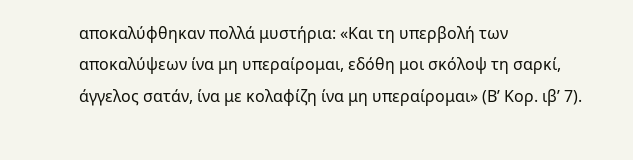αποκαλύφθηκαν πολλά μυστήρια: «Και τη υπερβολή των αποκαλύψεων ίνα μη υπεραίρομαι, εδόθη μοι σκόλοψ τη σαρκί, άγγελος σατάν, ίνα με κολαφίζη ίνα μη υπεραίρομαι» (Β’ Κορ. ιβ’ 7).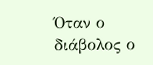Όταν ο διάβολος ο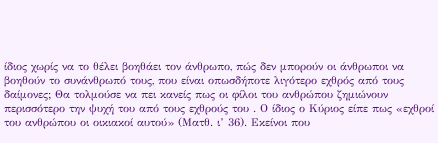ίδιος χωρίς να το θέλει βοηθάει τον άνθρωπο, πώς δεν μπορούν οι άνθρωποι να βοηθούν το συνάνθρωπό τους, που είναι οπωσδήποτε λιγότερο εχθρός από τους δαίμονες; Θα τολμούσε να πει κανείς πως οι φίλοι του ανθρώπου ζημιώνουν περισσότερο την ψυχή του από τους εχθρούς του . Ο ίδιος ο Κύριος είπε πως «εχθροί του ανθρώπου οι οικιακοί αυτού» (Ματθ. ι’ 36). Εκείνοι που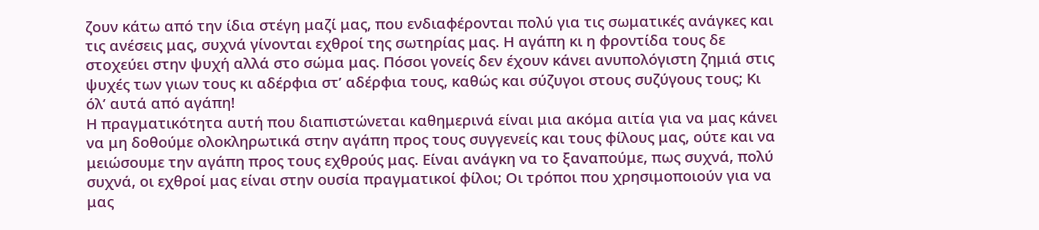ζουν κάτω από την ίδια στέγη μαζί μας, που ενδιαφέρονται πολύ για τις σωματικές ανάγκες και τις ανέσεις μας, συχνά γίνονται εχθροί της σωτηρίας μας. Η αγάπη κι η φροντίδα τους δε στοχεύει στην ψυχή αλλά στο σώμα μας. Πόσοι γονείς δεν έχουν κάνει ανυπολόγιστη ζημιά στις ψυχές των γιων τους κι αδέρφια στ’ αδέρφια τους, καθώς και σύζυγοι στους συζύγους τους; Κι όλ’ αυτά από αγάπη!
Η πραγματικότητα αυτή που διαπιστώνεται καθημερινά είναι μια ακόμα αιτία για να μας κάνει να μη δοθούμε ολοκληρωτικά στην αγάπη προς τους συγγενείς και τους φίλους μας, ούτε και να μειώσουμε την αγάπη προς τους εχθρούς μας. Είναι ανάγκη να το ξαναπούμε, πως συχνά, πολύ συχνά, οι εχθροί μας είναι στην ουσία πραγματικοί φίλοι; Οι τρόποι που χρησιμοποιούν για να μας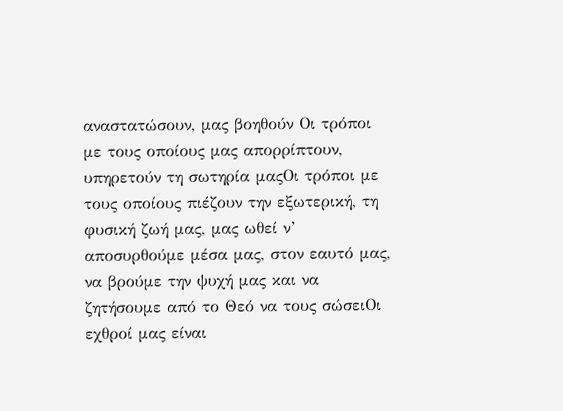αναστατώσουν, μας βοηθούν Οι τρόποι με τους οποίους μας απορρίπτουν, υπηρετούν τη σωτηρία μαςΟι τρόποι με τους οποίους πιέζουν την εξωτερική, τη φυσική ζωή μας, μας ωθεί ν’ αποσυρθούμε μέσα μας, στον εαυτό μας, να βρούμε την ψυχή μας και να ζητήσουμε από το Θεό να τους σώσειΟι εχθροί μας είναι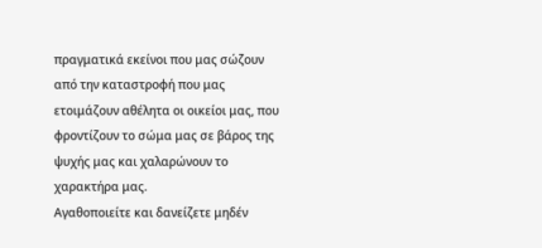πραγματικά εκείνοι που μας σώζουν από την καταστροφή που μας ετοιμάζουν αθέλητα οι οικείοι μας, που φροντίζουν το σώμα μας σε βάρος της ψυχής μας και χαλαρώνουν το χαρακτήρα μας.
Αγαθοποιείτε και δανείζετε μηδέν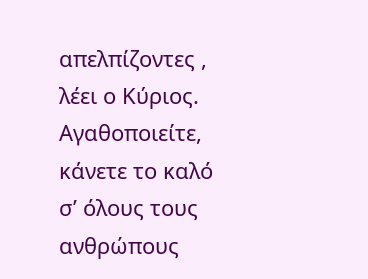απελπίζοντες , λέει ο Κύριος. Αγαθοποιείτε, κάνετε το καλό σ’ όλους τους ανθρώπους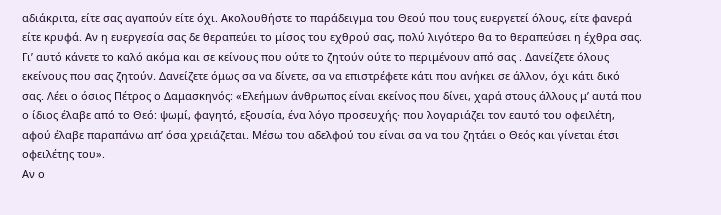αδιάκριτα, είτε σας αγαπούν είτε όχι. Ακολουθήστε το παράδειγμα του Θεού που τους ευεργετεί όλους, είτε φανερά είτε κρυφά. Αν η ευεργεσία σας δε θεραπεύει το μίσος του εχθρού σας, πολύ λιγότερο θα το θεραπεύσει η έχθρα σας. Γι’ αυτό κάνετε το καλό ακόμα και σε κείνους που ούτε το ζητούν ούτε το περιμένουν από σας . Δανείζετε όλους εκείνους που σας ζητούν. Δανείζετε όμως σα να δίνετε, σα να επιστρέφετε κάτι που ανήκει σε άλλον, όχι κάτι δικό σας. Λέει ο όσιος Πέτρος ο Δαμασκηνός: «Ελεήμων άνθρωπος είναι εκείνος που δίνει, χαρά στους άλλους μ’ αυτά που ο ίδιος έλαβε από το Θεό: ψωμί, φαγητό, εξουσία, ένα λόγο προσευχής· που λογαριάζει τον εαυτό του οφειλέτη, αφού έλαβε παραπάνω απ’ όσα χρειάζεται. Μέσω του αδελφού του είναι σα να του ζητάει ο Θεός και γίνεται έτσι οφειλέτης του».
Αν ο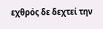εχθρός δε δεχτεί την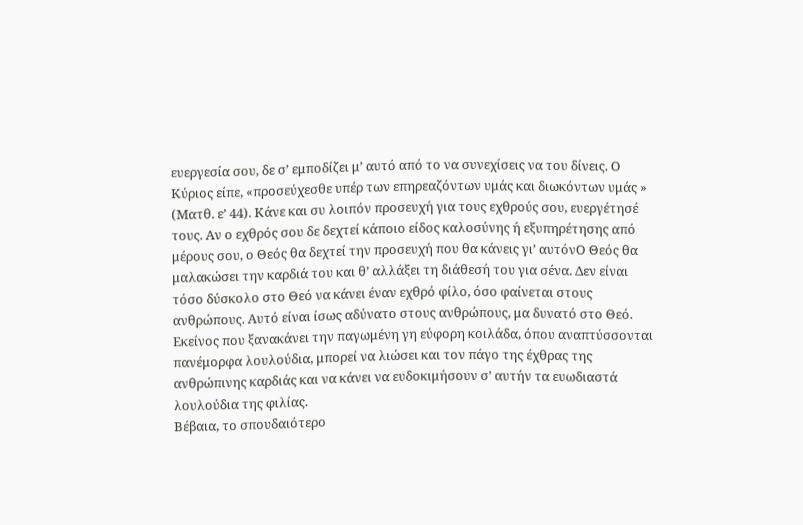ευεργεσία σου, δε σ’ εμποδίζει μ’ αυτό από το να συνεχίσεις να του δίνεις. Ο Κύριος είπε, «προσεύχεσθε υπέρ των επηρεαζόντων υμάς και διωκόντων υμάς » (Ματθ. ε’ 44). Κάνε και συ λοιπόν προσευχή για τους εχθρούς σου, ευεργέτησέ τους. Αν ο εχθρός σου δε δεχτεί κάποιο είδος καλοσύνης ή εξυπηρέτησης από μέρους σου, ο Θεός θα δεχτεί την προσευχή που θα κάνεις γι’ αυτόνΟ Θεός θα μαλακώσει την καρδιά του και θ’ αλλάξει τη διάθεσή του για σένα. Δεν είναι τόσο δύσκολο στο Θεό να κάνει έναν εχθρό φίλο, όσο φαίνεται στους ανθρώπους. Αυτό είναι ίσως αδύνατο στους ανθρώπους, μα δυνατό στο Θεό. Εκείνος που ξανακάνει την παγωμένη γη εύφορη κοιλάδα, όπου αναπτύσσονται πανέμορφα λουλούδια, μπορεί να λιώσει και τον πάγο της έχθρας της ανθρώπινης καρδιάς και να κάνει να ευδοκιμήσουν σ’ αυτήν τα ευωδιαστά λουλούδια της φιλίας.
Βέβαια, το σπουδαιότερο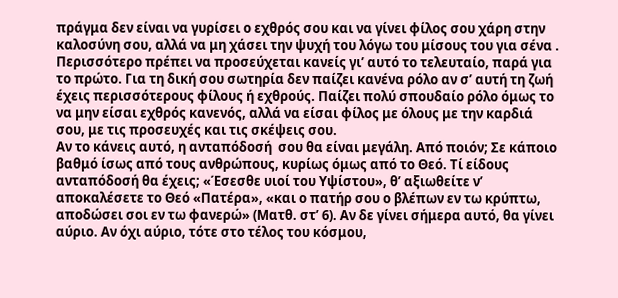πράγμα δεν είναι να γυρίσει ο εχθρός σου και να γίνει φίλος σου χάρη στην καλοσύνη σου, αλλά να μη χάσει την ψυχή του λόγω του μίσους του για σένα . Περισσότερο πρέπει να προσεύχεται κανείς γι’ αυτό το τελευταίο, παρά για το πρώτο. Για τη δική σου σωτηρία δεν παίζει κανένα ρόλο αν σ’ αυτή τη ζωή έχεις περισσότερους φίλους ή εχθρούς. Παίζει πολύ σπουδαίο ρόλο όμως το να μην είσαι εχθρός κανενός, αλλά να είσαι φίλος με όλους με την καρδιά σου, με τις προσευχές και τις σκέψεις σου.
Αν το κάνεις αυτό, η ανταπόδοσή  σου θα είναι μεγάλη. Από ποιόν; Σε κάποιο βαθμό ίσως από τους ανθρώπους, κυρίως όμως από το Θεό. Τί είδους ανταπόδοσή θα έχεις; «Έσεσθε υιοί του Υψίστου», θ’ αξιωθείτε ν’ αποκαλέσετε το Θεό «Πατέρα», «και ο πατήρ σου ο βλέπων εν τω κρύπτω, αποδώσει σοι εν τω φανερώ» (Ματθ. στ’ 6). Αν δε γίνει σήμερα αυτό, θα γίνει αύριο. Αν όχι αύριο, τότε στο τέλος του κόσμου,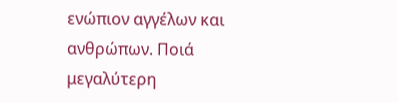ενώπιον αγγέλων και ανθρώπων. Ποιά μεγαλύτερη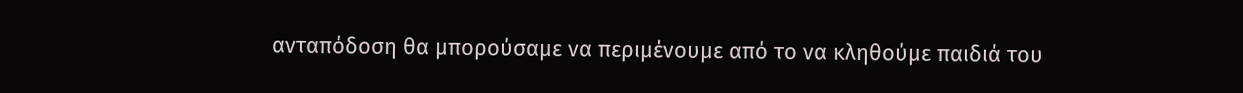ανταπόδοση θα μπορούσαμε να περιμένουμε από το να κληθούμε παιδιά του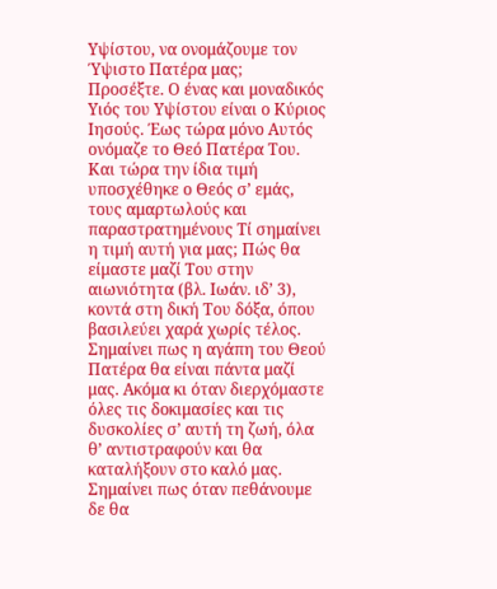Υψίστου, να ονομάζουμε τον Ύψιστο Πατέρα μας;
Προσέξτε. Ο ένας και μοναδικός Υιός του Υψίστου είναι ο Κύριος Ιησούς. Έως τώρα μόνο Αυτός ονόμαζε το Θεό Πατέρα Του. Και τώρα την ίδια τιμή υποσχέθηκε ο Θεός σ’ εμάς, τους αμαρτωλούς και παραστρατημένους Τί σημαίνει η τιμή αυτή για μας; Πώς θα είμαστε μαζί Του στην αιωνιότητα (βλ. Ιωάν. ιδ’ 3), κοντά στη δική Του δόξα, όπου βασιλεύει χαρά χωρίς τέλος. Σημαίνει πως η αγάπη του Θεού Πατέρα θα είναι πάντα μαζί μας. Ακόμα κι όταν διερχόμαστε όλες τις δοκιμασίες και τις δυσκολίες σ’ αυτή τη ζωή, όλα θ’ αντιστραφούν και θα καταλήξουν στο καλό μας. Σημαίνει πως όταν πεθάνουμε δε θα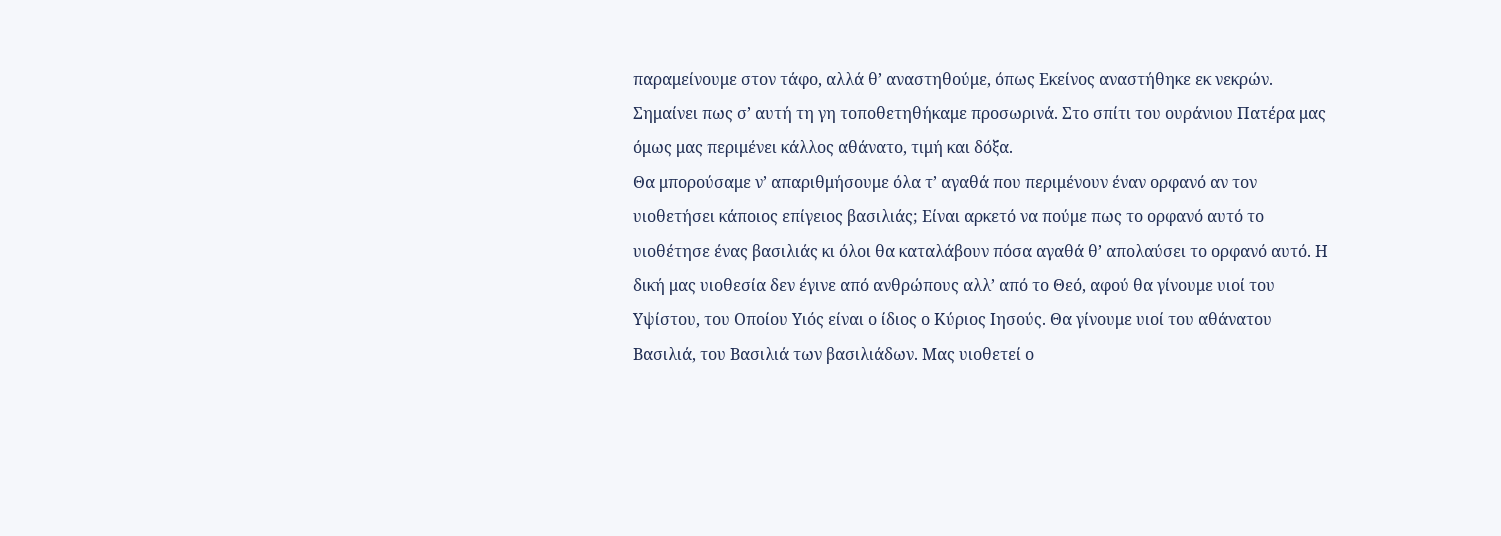παραμείνουμε στον τάφο, αλλά θ’ αναστηθούμε, όπως Εκείνος αναστήθηκε εκ νεκρών. Σημαίνει πως σ’ αυτή τη γη τοποθετηθήκαμε προσωρινά. Στο σπίτι του ουράνιου Πατέρα μας όμως μας περιμένει κάλλος αθάνατο, τιμή και δόξα.
Θα μπορούσαμε ν’ απαριθμήσουμε όλα τ’ αγαθά που περιμένουν έναν ορφανό αν τον υιοθετήσει κάποιος επίγειος βασιλιάς; Είναι αρκετό να πούμε πως το ορφανό αυτό το υιοθέτησε ένας βασιλιάς κι όλοι θα καταλάβουν πόσα αγαθά θ’ απολαύσει το ορφανό αυτό. Η δική μας υιοθεσία δεν έγινε από ανθρώπους αλλ’ από το Θεό, αφού θα γίνουμε υιοί του Υψίστου, του Οποίου Υιός είναι ο ίδιος ο Κύριος Ιησούς. Θα γίνουμε υιοί του αθάνατου Βασιλιά, του Βασιλιά των βασιλιάδων. Μας υιοθετεί ο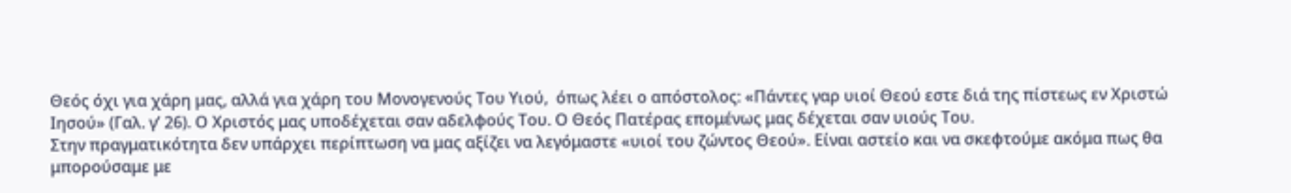Θεός όχι για χάρη μας, αλλά για χάρη του Μονογενούς Του Υιού,  όπως λέει ο απόστολος: «Πάντες γαρ υιοί Θεού εστε διά της πίστεως εν Χριστώ Ιησού» (Γαλ. γ’ 26). Ο Χριστός μας υποδέχεται σαν αδελφούς Του. Ο Θεός Πατέρας επομένως μας δέχεται σαν υιούς Του.
Στην πραγματικότητα δεν υπάρχει περίπτωση να μας αξίζει να λεγόμαστε «υιοί του ζώντος Θεού». Είναι αστείο και να σκεφτούμε ακόμα πως θα μπορούσαμε με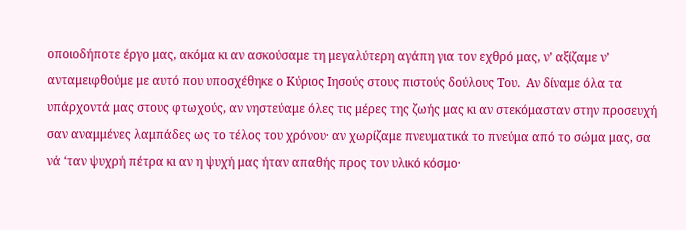οποιοδήποτε έργο μας, ακόμα κι αν ασκούσαμε τη μεγαλύτερη αγάπη για τον εχθρό μας, ν’ αξίζαμε ν’ ανταμειφθούμε με αυτό που υποσχέθηκε ο Κύριος Ιησούς στους πιστούς δούλους Του.  Αν δίναμε όλα τα υπάρχοντά μας στους φτωχούς, αν νηστεύαμε όλες τις μέρες της ζωής μας κι αν στεκόμασταν στην προσευχή σαν αναμμένες λαμπάδες ως το τέλος του χρόνου· αν χωρίζαμε πνευματικά το πνεύμα από το σώμα μας, σα νά ‘ταν ψυχρή πέτρα κι αν η ψυχή μας ήταν απαθής προς τον υλικό κόσμο·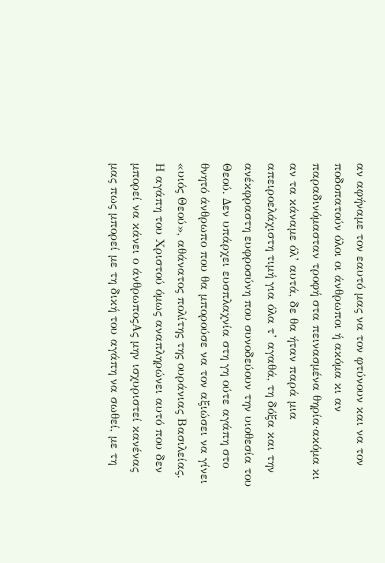αν αφήναμε τον εαυτό μας να τον φτύνουν και να τον ποδοπατούν όλοι οι άνθρωποι ή ακόμα κι αν παραδινόμασταν τροφή στα πεινασμένα θηρία·ακόμα κι αν τα κάναμε όλ’ αυτά, δε θα ήταν παρά μια απειροελάχιστη τιμή για όλα τ’ αγαθά, τη δόξα και την ανέκφραστη ευφροσύνη που συνοδεύουν την υιοθεσία του Θεού. Δεν υπάρχει ευσπλαχνία στη γη ούτε αγάπη στο θνητό άνθρωπο που θα μπορούσε να τον αξιώσει να γίνει «υιός Θεού», αθάνατος πολίτης της ουράνιας Βασιλείας. Η αγάπη του Χριστού όμως αναπληρώνει αυτό που δεν μπορεί να κάνει ο άνθρωποςΑς μην ισχυριστεί κανένας μας πως μπορεί με τη δική του αγάπη να σωθεί, με τη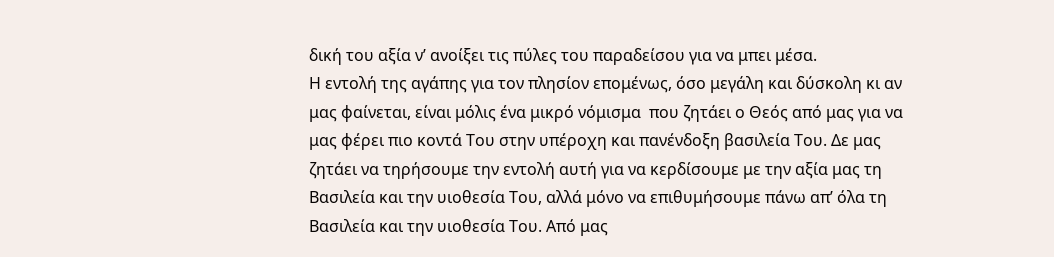δική του αξία ν’ ανοίξει τις πύλες του παραδείσου για να μπει μέσα.
Η εντολή της αγάπης για τον πλησίον επομένως, όσο μεγάλη και δύσκολη κι αν μας φαίνεται, είναι μόλις ένα μικρό νόμισμα  που ζητάει ο Θεός από μας για να μας φέρει πιο κοντά Του στην υπέροχη και πανένδοξη βασιλεία Του. Δε μας ζητάει να τηρήσουμε την εντολή αυτή για να κερδίσουμε με την αξία μας τη Βασιλεία και την υιοθεσία Του, αλλά μόνο να επιθυμήσουμε πάνω απ’ όλα τη Βασιλεία και την υιοθεσία Του. Από μας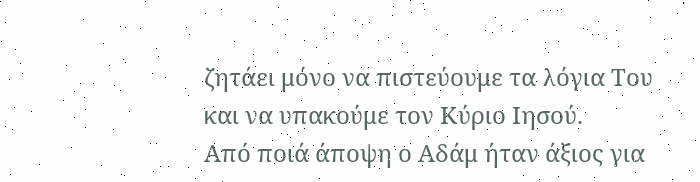ζητάει μόνο να πιστεύουμε τα λόγια Του και να υπακούμε τον Κύριο Ιησού.
Από ποιά άποψη ο Αδάμ ήταν άξιος για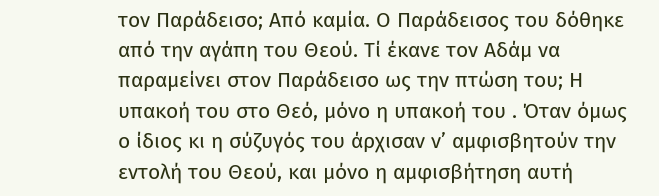τον Παράδεισο; Από καμία. Ο Παράδεισος του δόθηκε από την αγάπη του Θεού. Τί έκανε τον Αδάμ να παραμείνει στον Παράδεισο ως την πτώση του; Η υπακοή του στο Θεό, μόνο η υπακοή του . Όταν όμως ο ίδιος κι η σύζυγός του άρχισαν ν’ αμφισβητούν την εντολή του Θεού, και μόνο η αμφισβήτηση αυτή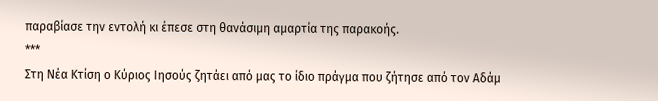παραβίασε την εντολή κι έπεσε στη θανάσιμη αμαρτία της παρακοής.
***
Στη Νέα Κτίση ο Κύριος Ιησούς ζητάει από μας το ίδιο πράγμα που ζήτησε από τον Αδάμ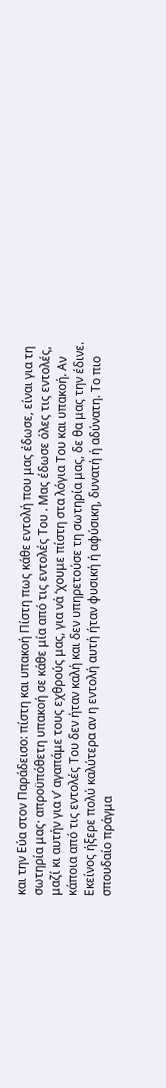και την Εύα στον Παράδεισο: πίστη και υπακοή Πίστη πως κάθε εντολή που μας έδωσε, είναι για τη σωτηρία μας· απροϋπόθετη υπακοή σε κάθε μία από τις εντολές Του . Μας έδωσε όλες τις εντολές, μαζί κι αυτήν για ν’ αγαπάμε τους εχθρούς μας, για νά ‘χουμε πίστη στα λόγια Του και υπακοή. Αν κάποια από τις εντολές Του δεν ήταν καλή και δεν υπηρετούσε τη σωτηρία μας, δε θα μας την έδινε. Εκείνος ήξερε πολύ καλύτερα αν η εντολή αυτή ήταν φυσική ή αφύσικη, δυνατή ή αδύνατη. Το πιο σπουδαίο πράγμα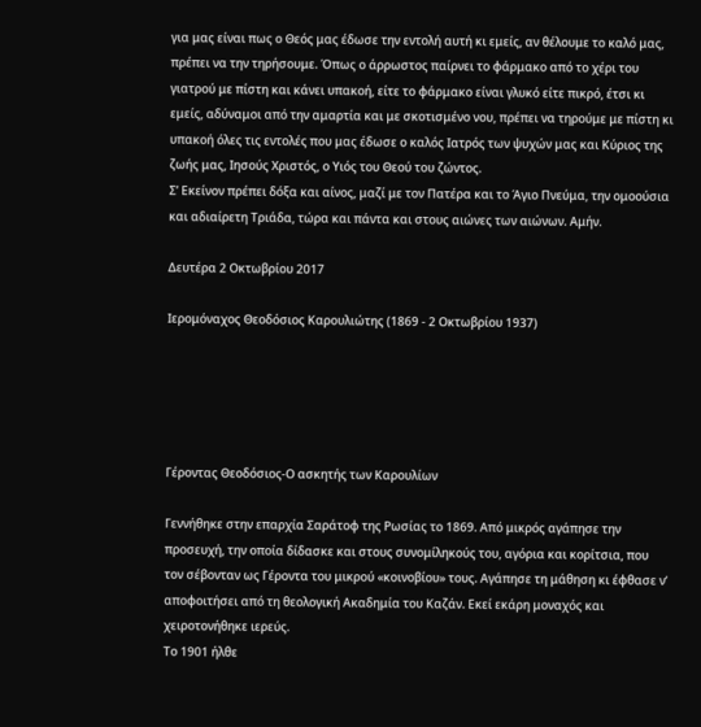για μας είναι πως ο Θεός μας έδωσε την εντολή αυτή κι εμείς, αν θέλουμε το καλό μας, πρέπει να την τηρήσουμε. Όπως ο άρρωστος παίρνει το φάρμακο από το χέρι του γιατρού με πίστη και κάνει υπακοή, είτε το φάρμακο είναι γλυκό είτε πικρό, έτσι κι εμείς, αδύναμοι από την αμαρτία και με σκοτισμένο νου, πρέπει να τηρούμε με πίστη κι υπακοή όλες τις εντολές που μας έδωσε ο καλός Ιατρός των ψυχών μας και Κύριος της ζωής μας, Ιησούς Χριστός, ο Υιός του Θεού του ζώντος.
Σ’ Εκείνον πρέπει δόξα και αίνος, μαζί με τον Πατέρα και το Άγιο Πνεύμα, την ομοούσια και αδιαίρετη Τριάδα, τώρα και πάντα και στους αιώνες των αιώνων. Αμήν.

Δευτέρα 2 Οκτωβρίου 2017

Ιερομόναχος Θεοδόσιος Καρουλιώτης (1869 - 2 Οκτωβρίου 1937)





Γέροντας Θεοδόσιος-Ο ασκητής των Καρουλίων

Γεννήθηκε στην επαρχία Σαράτοφ της Ρωσίας το 1869. Από μικρός αγάπησε την προσευχή, την οποία δίδασκε και στους συνομίληκούς του, αγόρια και κορίτσια, που τον σέβονταν ως Γέροντα του μικρού «κοινοβίου» τους. Αγάπησε τη μάθηση κι έφθασε ν’ αποφοιτήσει από τη θεολογική Ακαδημία του Καζάν. Εκεί εκάρη μοναχός και χειροτονήθηκε ιερεύς.
Το 1901 ήλθε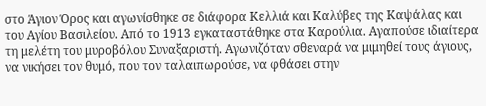στο Άγιον Όρος και αγωνίσθηκε σε διάφορα Κελλιά και Καλύβες της Καψάλας και του Αγίου Βασιλείου. Από το 1913 εγκαταστάθηκε στα Καρούλια. Αγαπούσε ιδιαίτερα τη μελέτη του μυροβόλου Συναξαριστή. Αγωνιζόταν σθεναρά να μιμηθεί τους άγιους, να νικήσει τον θυμό, που τον ταλαιπωρούσε, να φθάσει στην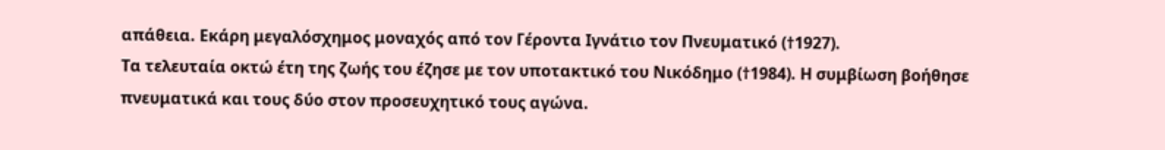απάθεια. Εκάρη μεγαλόσχημος μοναχός από τον Γέροντα Ιγνάτιο τον Πνευματικό (†1927).
Τα τελευταία οκτώ έτη της ζωής του έζησε με τον υποτακτικό του Νικόδημο (†1984). Η συμβίωση βοήθησε πνευματικά και τους δύο στον προσευχητικό τους αγώνα.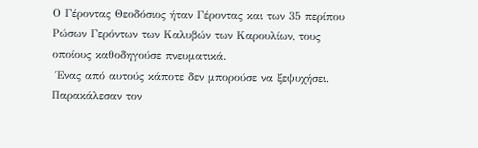Ο Γέροντας Θεοδόσιος ήταν Γέροντας και των 35 περίπου Ρώσων Γερόντων των Καλυβών των Καρουλίων, τους οποίους καθοδηγούσε πνευματικά.
 Ένας από αυτούς κάποτε δεν μπορούσε να ξεψυχήσει. Παρακάλεσαν τον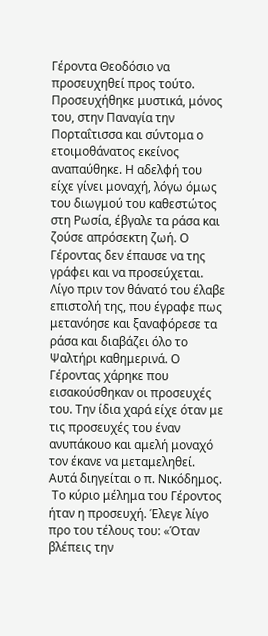Γέροντα Θεοδόσιο να προσευχηθεί προς τούτο. Προσευχήθηκε μυστικά, μόνος του, στην Παναγία την Πορταΐτισσα και σύντομα ο ετοιμοθάνατος εκείνος αναπαύθηκε. Η αδελφή του είχε γίνει μοναχή, λόγω όμως του διωγμού του καθεστώτος στη Ρωσία, έβγαλε τα ράσα και ζούσε απρόσεκτη ζωή. Ο Γέροντας δεν έπαυσε να της γράφει και να προσεύχεται. Λίγο πριν τον θάνατό του έλαβε επιστολή της, που έγραφε πως μετανόησε και ξαναφόρεσε τα ράσα και διαβάζει όλο το Ψαλτήρι καθημερινά. Ο Γέροντας χάρηκε που εισακούσθηκαν οι προσευχές του. Την ίδια χαρά είχε όταν με τις προσευχές του έναν ανυπάκουο και αμελή μοναχό τον έκανε να μεταμεληθεί. Αυτά διηγείται ο π. Νικόδημος.
 Το κύριο μέλημα του Γέροντος ήταν η προσευχή. Έλεγε λίγο προ του τέλους του: «Όταν βλέπεις την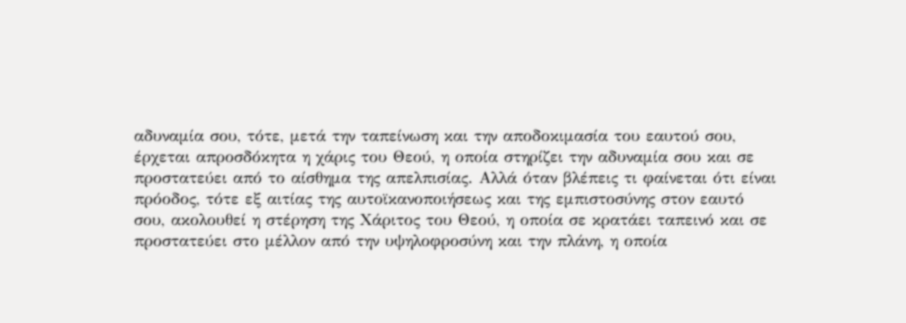αδυναμία σου, τότε, μετά την ταπείνωση και την αποδοκιμασία του εαυτού σου, έρχεται απροσδόκητα η χάρις του Θεού, η οποία στηρίζει την αδυναμία σου και σε προστατεύει από το αίσθημα της απελπισίας. Αλλά όταν βλέπεις τι φαίνεται ότι είναι πρόοδος, τότε εξ αιτίας της αυτοϊκανοποιήσεως και της εμπιστοσύνης στον εαυτό σου, ακολουθεί η στέρηση της Χάριτος του Θεού, η οποία σε κρατάει ταπεινό και σε προστατεύει στο μέλλον από την υψηλοφροσύνη και την πλάνη, η οποία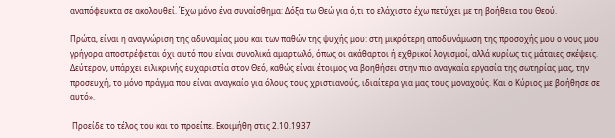αναπόφευκτα σε ακολουθεί. Έχω μόνο ένα συναίσθημα: Δόξα τω Θεώ για ό,τι το ελάχιστο έχω πετύχει με τη βοήθεια του Θεού.

Πρώτα, είναι η αναγνώριση της αδυναμίας μου και των παθών της ψυχής μου: στη μικρότερη αποδυνάμωση της προσοχής μου ο νους μου γρήγορα αποστρέφεται όχι αυτό που είναι συνολικά αμαρτωλό, όπως οι ακάθαρτοι ή εχθρικοί λογισμοί, αλλά κυρίως τις μάταιες σκέψεις. Δεύτερον, υπάρχει ειλικρινής ευχαριστία στον Θεό, καθώς είναι έτοιμος να βοηθήσει στην πιο αναγκαία εργασία της σωτηρίας μας, την προσευχή, το μόνο πράγμα που είναι αναγκαίο για όλους τους χριστιανούς, ιδιαίτερα για μας τους μοναχούς. Και ο Κύριος με βοήθησε σε αυτό».

 Προείδε το τέλος του και το προείπε. Εκοιμήθη στις 2.10.1937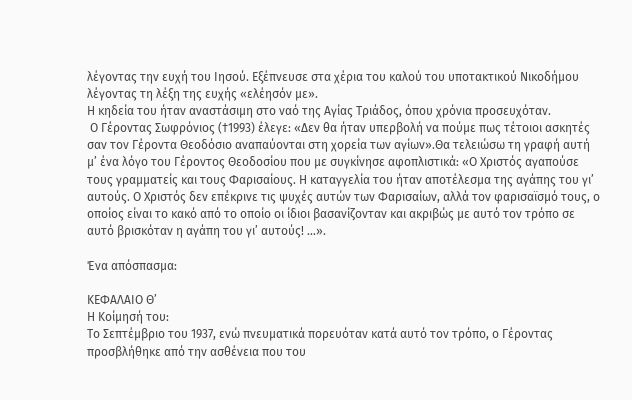λέγοντας την ευχή του Ιησού. Εξέπνευσε στα χέρια του καλού του υποτακτικού Νικοδήμου λέγοντας τη λέξη της ευχής «ελέησόν με».
Η κηδεία του ήταν αναστάσιμη στο ναό της Αγίας Τριάδος, όπου χρόνια προσευχόταν.
 Ο Γέροντας Σωφρόνιος (†1993) έλεγε: «Δεν θα ήταν υπερβολή να πούμε πως τέτοιοι ασκητές σαν τον Γέροντα Θεοδόσιο αναπαύονται στη χορεία των αγίων».Θα τελειώσω τη γραφή αυτή μ’ ένα λόγο του Γέροντος Θεοδοσίου που με συγκίνησε αφοπλιστικά: «Ο Χριστός αγαπούσε τους γραμματείς και τους Φαρισαίους. Η καταγγελία του ήταν αποτέλεσμα της αγάπης του γι’ αυτούς. Ο Χριστός δεν επέκρινε τις ψυχές αυτών των Φαρισαίων, αλλά τον φαρισαϊσμό τους, ο οποίος είναι το κακό από το οποίο οι ίδιοι βασανίζονταν και ακριβώς με αυτό τον τρόπο σε αυτό βρισκόταν η αγάπη του γι’ αυτούς! …».

Ένα απόσπασμα:

ΚΕΦΑΛΑΙΟ Θ’
Η Κοίμησή του:
Το Σεπτέμβριο του 1937, ενώ πνευματικά πορευόταν κατά αυτό τον τρόπο, ο Γέροντας προσβλήθηκε από την ασθένεια που του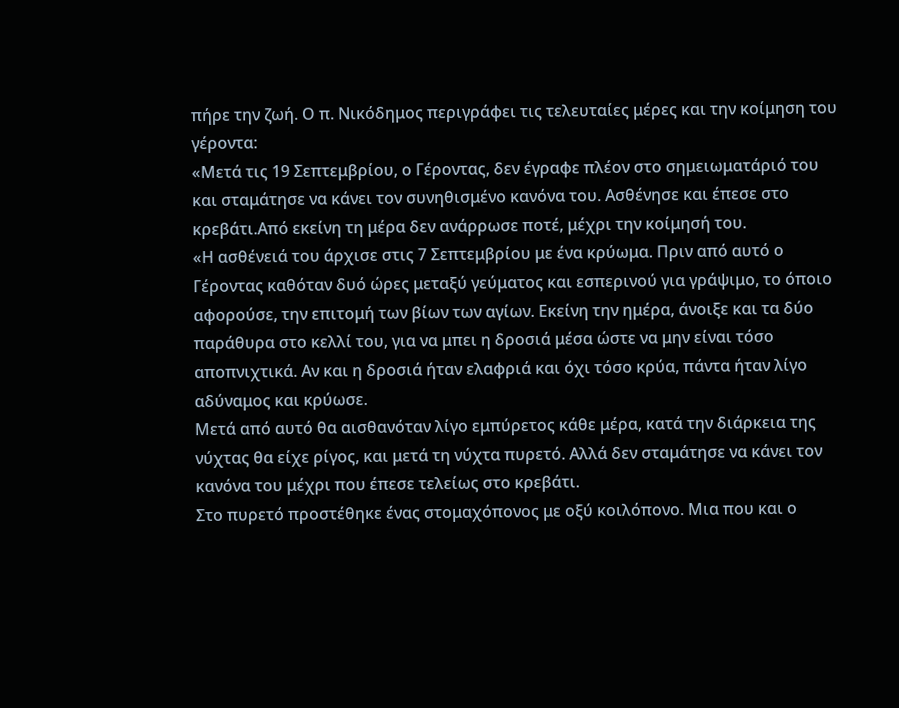πήρε την ζωή. Ο π. Νικόδημος περιγράφει τις τελευταίες μέρες και την κοίμηση του γέροντα:
«Μετά τις 19 Σεπτεμβρίου, ο Γέροντας, δεν έγραφε πλέον στο σημειωματάριό του και σταμάτησε να κάνει τον συνηθισμένο κανόνα του. Ασθένησε και έπεσε στο κρεβάτι.Από εκείνη τη μέρα δεν ανάρρωσε ποτέ, μέχρι την κοίμησή του.
«Η ασθένειά του άρχισε στις 7 Σεπτεμβρίου με ένα κρύωμα. Πριν από αυτό ο Γέροντας καθόταν δυό ώρες μεταξύ γεύματος και εσπερινού για γράψιμο, το όποιο αφορούσε, την επιτομή των βίων των αγίων. Εκείνη την ημέρα, άνοιξε και τα δύο παράθυρα στο κελλί του, για να μπει η δροσιά μέσα ώστε να μην είναι τόσο αποπνιχτικά. Αν και η δροσιά ήταν ελαφριά και όχι τόσο κρύα, πάντα ήταν λίγο αδύναμος και κρύωσε.
Μετά από αυτό θα αισθανόταν λίγο εμπύρετος κάθε μέρα, κατά την διάρκεια της νύχτας θα είχε ρίγος, και μετά τη νύχτα πυρετό. Αλλά δεν σταμάτησε να κάνει τον κανόνα του μέχρι που έπεσε τελείως στο κρεβάτι.
Στο πυρετό προστέθηκε ένας στομαχόπονος με οξύ κοιλόπονο. Μια που και ο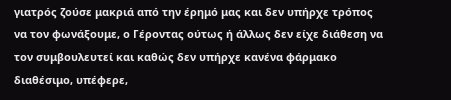γιατρός ζούσε μακριά από την έρημό μας και δεν υπήρχε τρόπος να τον φωνάξουμε, ο Γέροντας ούτως ή άλλως δεν είχε διάθεση να τον συμβουλευτεί και καθώς δεν υπήρχε κανένα φάρμακο διαθέσιμο, υπέφερε,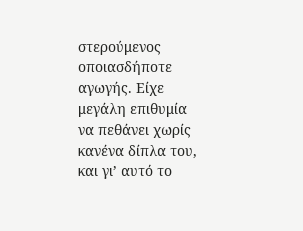στερούμενος οποιασδήποτε αγωγής. Είχε μεγάλη επιθυμία να πεθάνει χωρίς κανένα δίπλα του, και γι’ αυτό το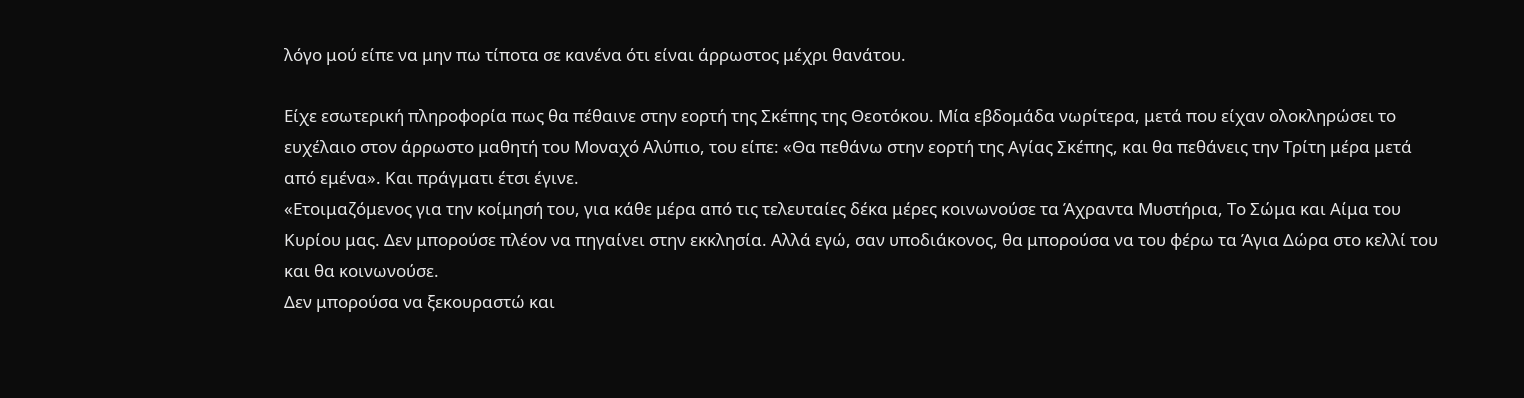λόγο μού είπε να μην πω τίποτα σε κανένα ότι είναι άρρωστος μέχρι θανάτου.

Είχε εσωτερική πληροφορία πως θα πέθαινε στην εορτή της Σκέπης της Θεοτόκου. Μία εβδομάδα νωρίτερα, μετά που είχαν ολοκληρώσει το ευχέλαιο στον άρρωστο μαθητή του Μοναχό Αλύπιο, του είπε: «Θα πεθάνω στην εορτή της Αγίας Σκέπης, και θα πεθάνεις την Τρίτη μέρα μετά από εμένα». Και πράγματι έτσι έγινε.
«Ετοιμαζόμενος για την κοίμησή του, για κάθε μέρα από τις τελευταίες δέκα μέρες κοινωνούσε τα Άχραντα Μυστήρια, Το Σώμα και Αίμα του Κυρίου μας. Δεν μπορούσε πλέον να πηγαίνει στην εκκλησία. Αλλά εγώ, σαν υποδιάκονος, θα μπορούσα να του φέρω τα Άγια Δώρα στο κελλί του και θα κοινωνούσε.
Δεν μπορούσα να ξεκουραστώ και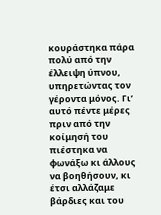κουράστηκα πάρα πολύ από την έλλειψη ύπνου, υπηρετώντας τον γέροντα μόνος. Γι’ αυτό πέντε μέρες πριν από την κοίμησή του πιέστηκα να φωνάξω κι άλλους να βοηθήσουν, κι έτσι αλλάζαμε βάρδιες και του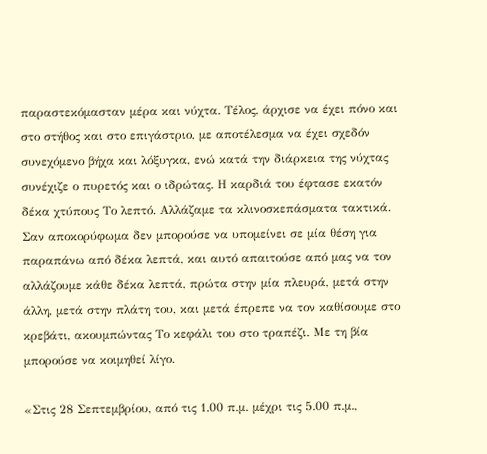παραστεκόμασταν μέρα και νύχτα. Τέλος, άρχισε να έχει πόνο και στο στήθος και στο επιγάστριο, με αποτέλεσμα να έχει σχεδόν συνεχόμενο βήχα και λόξυγκα, ενώ κατά την διάρκεια της νύχτας συνέχιζε ο πυρετός και ο ιδρώτας. Η καρδιά του έφτασε εκατόν δέκα χτύπους Το λεπτό. Αλλάζαμε τα κλινοσκεπάσματα τακτικά. Σαν αποκορύφωμα δεν μπορούσε να υπομείνει σε μία θέση για παραπάνω από δέκα λεπτά, και αυτό απαιτούσε από μας να τον αλλάζουμε κάθε δέκα λεπτά, πρώτα στην μία πλευρά, μετά στην άλλη, μετά στην πλάτη του, και μετά έπρεπε να τον καθίσουμε στο κρεβάτι, ακουμπώντας Το κεφάλι του στο τραπέζι. Με τη βία μπορούσε να κοιμηθεί λίγο.

«Στις 28 Σεπτεμβρίου, από τις 1.00 π.μ. μέχρι τις 5.00 π.μ.,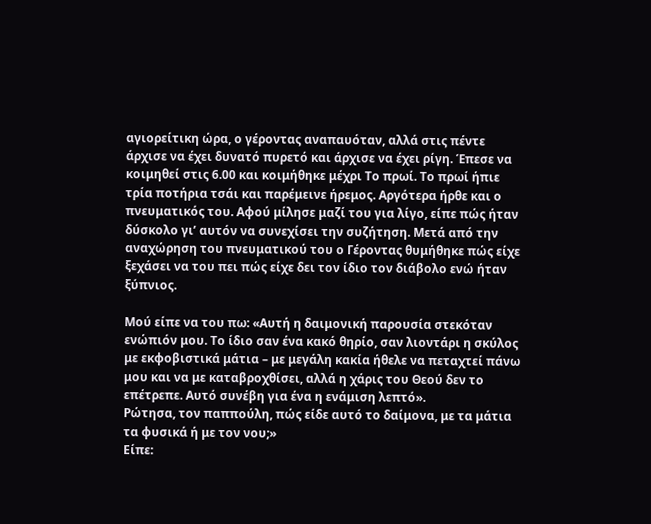αγιορείτικη ώρα, ο γέροντας αναπαυόταν, αλλά στις πέντε άρχισε να έχει δυνατό πυρετό και άρχισε να έχει ρίγη. Έπεσε να κοιμηθεί στις 6.00 και κοιμήθηκε μέχρι Το πρωί. Το πρωί ήπιε τρία ποτήρια τσάι και παρέμεινε ήρεμος. Αργότερα ήρθε και ο πνευματικός του. Αφού μίλησε μαζί του για λίγο, είπε πώς ήταν δύσκολο γι’ αυτόν να συνεχίσει την συζήτηση. Μετά από την αναχώρηση του πνευματικού του ο Γέροντας θυμήθηκε πώς είχε ξεχάσει να του πει πώς είχε δει τον ίδιο τον διάβολο ενώ ήταν ξύπνιος.

Μού είπε να του πω: «Αυτή η δαιμονική παρουσία στεκόταν ενώπιόν μου. Το ίδιο σαν ένα κακό θηρίο, σαν λιοντάρι η σκύλος με εκφοβιστικά μάτια – με μεγάλη κακία ήθελε να πεταχτεί πάνω μου και να με καταβροχθίσει, αλλά η χάρις του Θεού δεν το επέτρεπε. Αυτό συνέβη για ένα η ενάμιση λεπτό».
Ρώτησα, τον παππούλη, πώς είδε αυτό το δαίμονα, με τα μάτια τα φυσικά ή με τον νου;»
Είπε: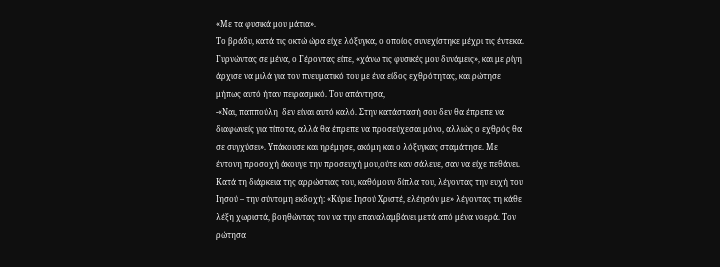«Με τα φυσικά μου μάτια».
Το βράδυ, κατά τις οκτώ ώρα είχε λόξυγκα, ο οποίος συνεχίστηκε μέχρι τις έντεκα. Γυρνώντας σε μένα, ο Γέροντας είπε, «χάνω τις φυσικές μου δυνάμεις», και με ρίγη άρχισε να μιλά για τον πνευματικό του με ένα είδος εχθρότητας, και ρώτησε μήπως αυτό ήταν πειρασμικό. Του απάντησα,
-«Ναι, παππούλη  δεν είναι αυτό καλό. Στην κατάστασή σου δεν θα έπρεπε να διαφωνείς για τίποτα, αλλά θα έπρεπε να προσεύχεσαι μόνο, αλλιώς ο εχθρός θα σε συγχύσει». Υπάκουσε και ηρέμησε, ακόμη και ο λόξυγκας σταμάτησε. Με έντονη προσοχή άκουγε την προσευχή μου,ούτε καν σάλευε, σαν να είχε πεθάνει. Κατά τη διάρκεια της αρρώστιας του, καθόμουν δίπλα του, λέγοντας την ευχή του Ιησού – την σύντομη εκδοχή: «Κύριε Ιησού Χριστέ, ελέησόν με» λέγοντας τη κάθε λέξη χωριστά, βοηθώντας τον να την επαναλαμβάνει μετά από μένα νοερά. Τον ρώτησα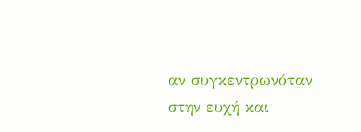αν συγκεντρωνόταν στην ευχή και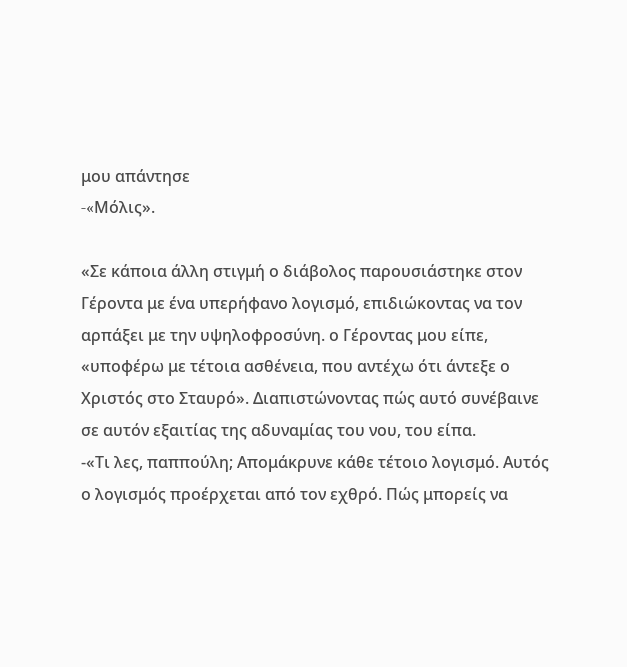μου απάντησε
-«Mόλις».

«Σε κάποια άλλη στιγμή ο διάβολος παρουσιάστηκε στον Γέροντα με ένα υπερήφανο λογισμό, επιδιώκοντας να τον αρπάξει με την υψηλοφροσύνη. ο Γέροντας μου είπε, «υποφέρω με τέτοια ασθένεια, που αντέχω ότι άντεξε ο Χριστός στο Σταυρό». Διαπιστώνοντας πώς αυτό συνέβαινε σε αυτόν εξαιτίας της αδυναμίας του νου, του είπα.
-«Τι λες, παππούλη; Απομάκρυνε κάθε τέτοιο λογισμό. Αυτός ο λογισμός προέρχεται από τον εχθρό. Πώς μπορείς να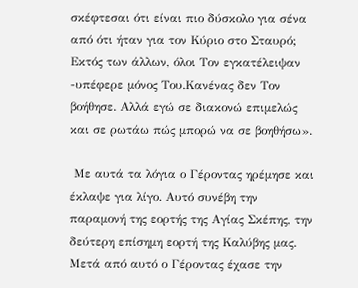σκέφτεσαι ότι είναι πιο δύσκολο για σένα από ότι ήταν για τον Κύριο στο Σταυρό; Εκτός των άλλων, όλοι Τον εγκατέλειψαν -υπέφερε μόνος Του.Κανένας δεν Τον βοήθησε. Αλλά εγώ σε διακονώ επιμελώς και σε ρωτάω πώς μπορώ να σε βοηθήσω».

 Με αυτά τα λόγια ο Γέροντας ηρέμησε και έκλαψε για λίγο. Αυτό συνέβη την παραμονή της εορτής της Αγίας Σκέπης, την δεύτερη επίσημη εορτή της Καλύβης μας. Μετά από αυτό ο Γέροντας έχασε την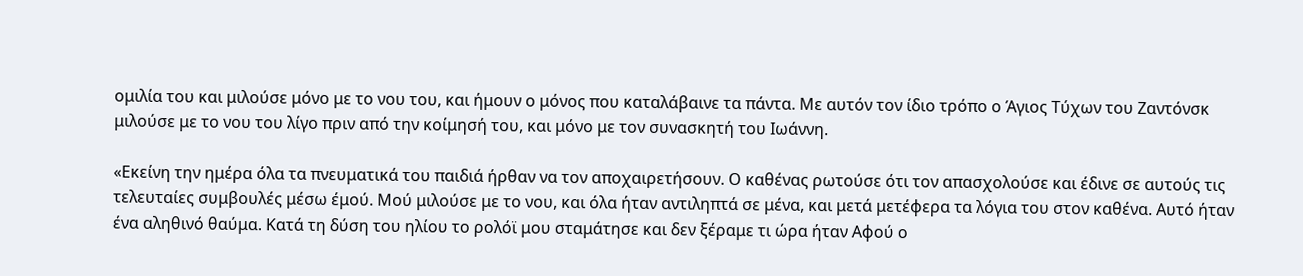ομιλία του και μιλούσε μόνο με το νου του, και ήμουν ο μόνος που καταλάβαινε τα πάντα. Με αυτόν τον ίδιο τρόπο ο Άγιος Τύχων του Ζαντόνσκ μιλούσε με το νου του λίγο πριν από την κοίμησή του, και μόνο με τον συνασκητή του Ιωάννη.

«Εκείνη την ημέρα όλα τα πνευματικά του παιδιά ήρθαν να τον αποχαιρετήσουν. Ο καθένας ρωτούσε ότι τον απασχολούσε και έδινε σε αυτούς τις τελευταίες συμβουλές μέσω έμού. Μού μιλούσε με το νου, και όλα ήταν αντιληπτά σε μένα, και μετά μετέφερα τα λόγια του στον καθένα. Αυτό ήταν ένα αληθινό θαύμα. Κατά τη δύση του ηλίου το ρολόϊ μου σταμάτησε και δεν ξέραμε τι ώρα ήταν Αφού ο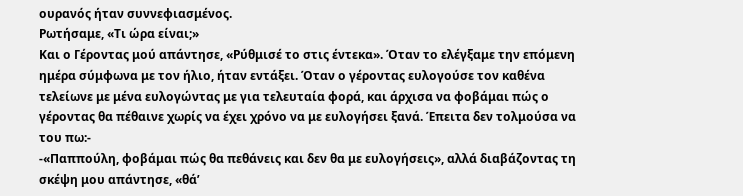ουρανός ήταν συννεφιασμένος.
Ρωτήσαμε, «Τι ώρα είναι;»
Και ο Γέροντας μού απάντησε, «Ρύθμισέ το στις έντεκα». Όταν το ελέγξαμε την επόμενη ημέρα σύμφωνα με τον ήλιο, ήταν εντάξει. Όταν ο γέροντας ευλογούσε τον καθένα τελείωνε με μένα ευλογώντας με για τελευταία φορά, και άρχισα να φοβάμαι πώς ο γέροντας θα πέθαινε χωρίς να έχει χρόνο να με ευλογήσει ξανά. Έπειτα δεν τολμούσα να του πω:-
-«Παππούλη, φοβάμαι πώς θα πεθάνεις και δεν θα με ευλογήσεις», αλλά διαβάζοντας τη σκέψη μου απάντησε, «θά’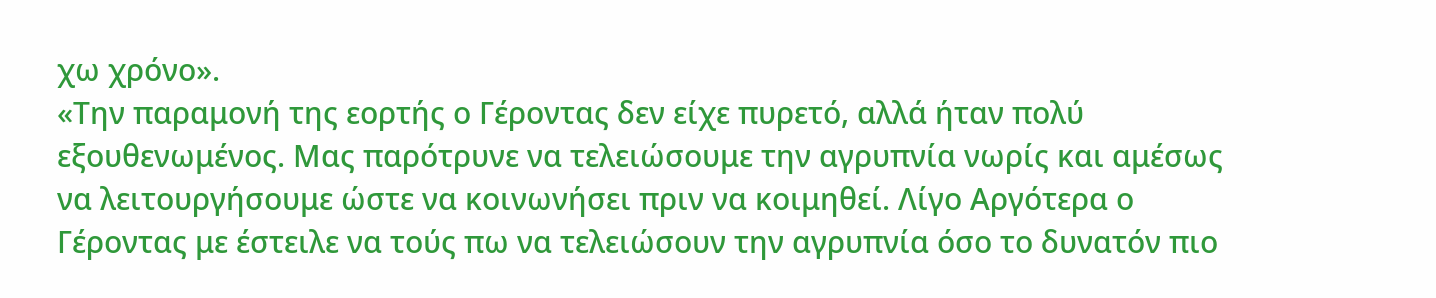χω χρόνο».
«Την παραμονή της εορτής ο Γέροντας δεν είχε πυρετό, αλλά ήταν πολύ εξουθενωμένος. Μας παρότρυνε να τελειώσουμε την αγρυπνία νωρίς και αμέσως να λειτουργήσουμε ώστε να κοινωνήσει πριν να κοιμηθεί. Λίγο Αργότερα ο Γέροντας με έστειλε να τούς πω να τελειώσουν την αγρυπνία όσο το δυνατόν πιο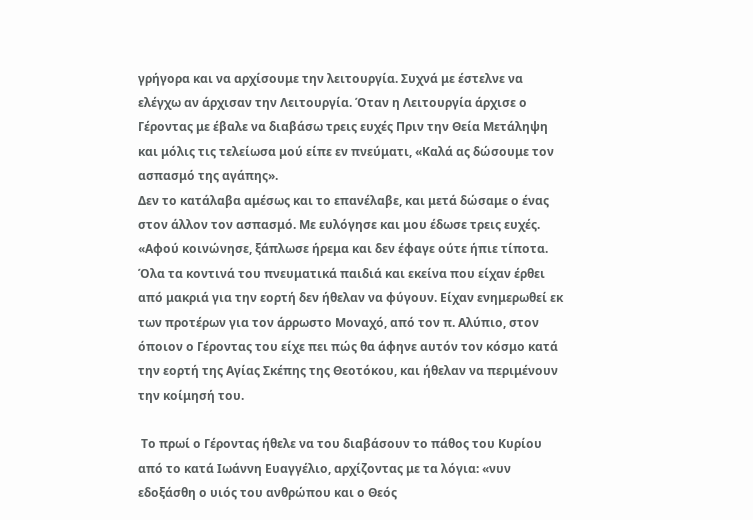γρήγορα και να αρχίσουμε την λειτουργία. Συχνά με έστελνε να ελέγχω αν άρχισαν την Λειτουργία. Όταν η Λειτουργία άρχισε ο Γέροντας με έβαλε να διαβάσω τρεις ευχές Πριν την Θεία Μετάληψη και μόλις τις τελείωσα μού είπε εν πνεύματι, «Καλά ας δώσουμε τον ασπασμό της αγάπης».
Δεν το κατάλαβα αμέσως και το επανέλαβε, και μετά δώσαμε ο ένας στον άλλον τον ασπασμό. Με ευλόγησε και μου έδωσε τρεις ευχές.
«Αφού κοινώνησε, ξάπλωσε ήρεμα και δεν έφαγε ούτε ήπιε τίποτα. Όλα τα κοντινά του πνευματικά παιδιά και εκείνα που είχαν έρθει από μακριά για την εορτή δεν ήθελαν να φύγουν. Είχαν ενημερωθεί εκ των προτέρων για τον άρρωστο Μοναχό, από τον π. Αλύπιο, στον όποιον ο Γέροντας του είχε πει πώς θα άφηνε αυτόν τον κόσμο κατά την εορτή της Αγίας Σκέπης της Θεοτόκου, και ήθελαν να περιμένουν την κοίμησή του.

 Το πρωί ο Γέροντας ήθελε να του διαβάσουν το πάθος του Κυρίου από το κατά Ιωάννη Ευαγγέλιο, αρχίζοντας με τα λόγια: «νυν εδοξάσθη ο υιός του ανθρώπου και ο Θεός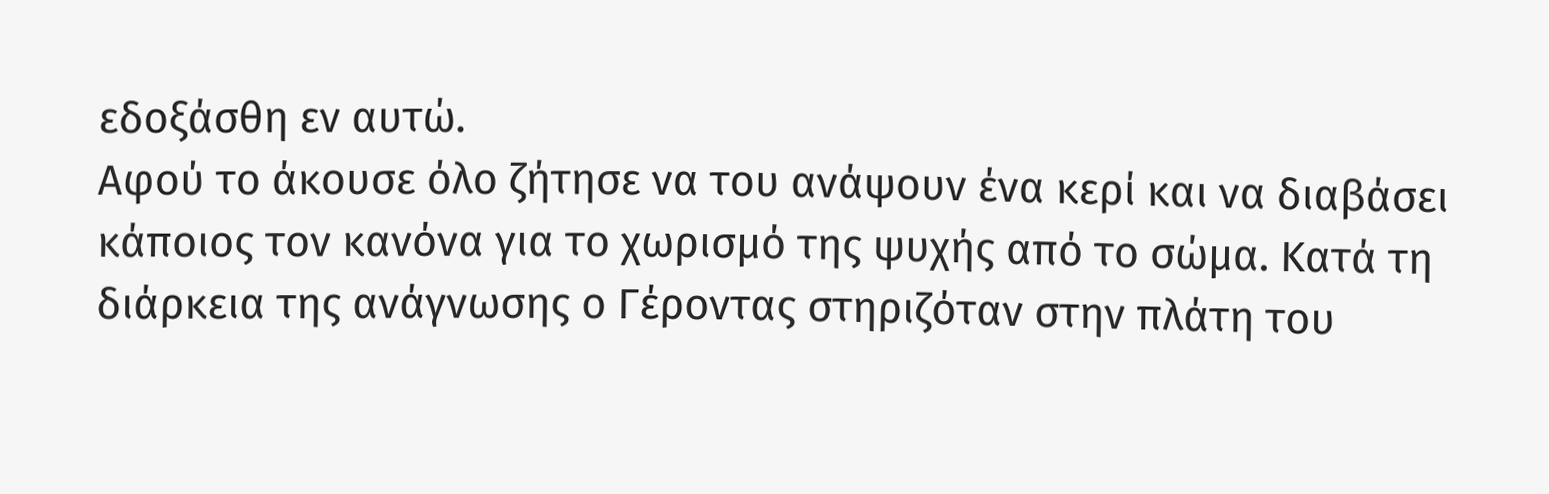εδοξάσθη εν αυτώ.
Αφού το άκουσε όλο ζήτησε να του ανάψουν ένα κερί και να διαβάσει κάποιος τον κανόνα για το χωρισμό της ψυχής από το σώμα. Κατά τη διάρκεια της ανάγνωσης ο Γέροντας στηριζόταν στην πλάτη του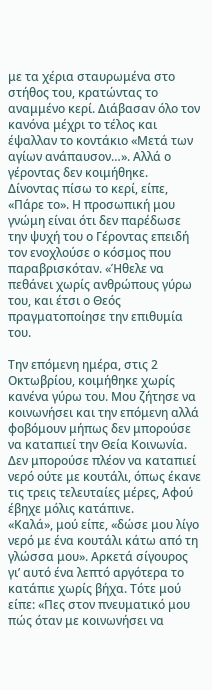με τα χέρια σταυρωμένα στο στήθος του, κρατώντας το αναμμένο κερί. Διάβασαν όλο τον κανόνα μέχρι το τέλος και έψαλλαν το κοντάκιο «Μετά των αγίων ανάπαυσον…». Αλλά ο γέροντας δεν κοιμήθηκε.
Δίνοντας πίσω το κερί, είπε, «Πάρε το». Η προσωπική μου γνώμη είναι ότι δεν παρέδωσε την ψυχή του ο Γέροντας επειδή τον ενοχλούσε ο κόσμος που παραβρισκόταν. «Ήθελε να πεθάνει χωρίς ανθρώπους γύρω του, και έτσι ο Θεός πραγματοποίησε την επιθυμία του.

Την επόμενη ημέρα, στις 2 Οκτωβρίου, κοιμήθηκε χωρίς κανένα γύρω του. Μου ζήτησε να κοινωνήσει και την επόμενη αλλά φοβόμουν μήπως δεν μπορούσε να καταπιεί την Θεία Κοινωνία. Δεν μπορούσε πλέον να καταπιεί νερό ούτε με κουτάλι, όπως έκανε τις τρεις τελευταίες μέρες, Αφού έβηχε μόλις κατάπινε.
«Καλά», μού είπε, «δώσε μου λίγο νερό με ένα κουτάλι κάτω από τη γλώσσα μου». Αρκετά σίγουρος γι’ αυτό ένα λεπτό αργότερα το κατάπιε χωρίς βήχα. Τότε μού είπε: «Πες στον πνευματικό μου πώς όταν με κοινωνήσει να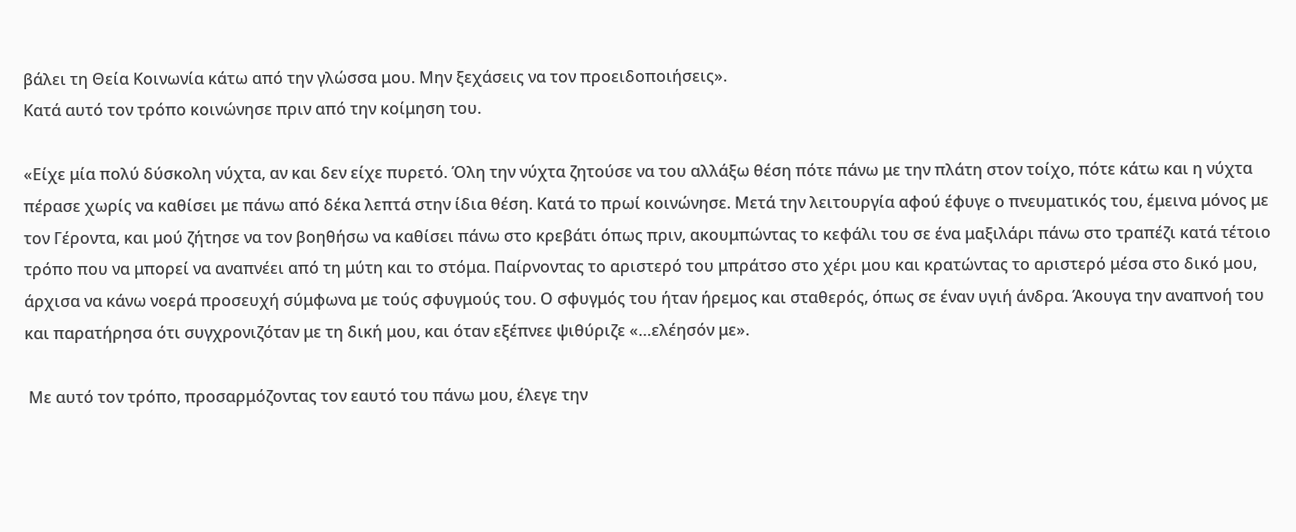βάλει τη Θεία Κοινωνία κάτω από την γλώσσα μου. Μην ξεχάσεις να τον προειδοποιήσεις».
Κατά αυτό τον τρόπο κοινώνησε πριν από την κοίμηση του.

«Είχε μία πολύ δύσκολη νύχτα, αν και δεν είχε πυρετό. Όλη την νύχτα ζητούσε να του αλλάξω θέση πότε πάνω με την πλάτη στον τοίχο, πότε κάτω και η νύχτα πέρασε χωρίς να καθίσει με πάνω από δέκα λεπτά στην ίδια θέση. Κατά το πρωί κοινώνησε. Μετά την λειτουργία αφού έφυγε ο πνευματικός του, έμεινα μόνος με τον Γέροντα, και μού ζήτησε να τον βοηθήσω να καθίσει πάνω στο κρεβάτι όπως πριν, ακουμπώντας το κεφάλι του σε ένα μαξιλάρι πάνω στο τραπέζι κατά τέτοιο τρόπο που να μπορεί να αναπνέει από τη μύτη και το στόμα. Παίρνοντας το αριστερό του μπράτσο στο χέρι μου και κρατώντας το αριστερό μέσα στο δικό μου, άρχισα να κάνω νοερά προσευχή σύμφωνα με τούς σφυγμούς του. Ο σφυγμός του ήταν ήρεμος και σταθερός, όπως σε έναν υγιή άνδρα. Άκουγα την αναπνοή του και παρατήρησα ότι συγχρονιζόταν με τη δική μου, και όταν εξέπνεε ψιθύριζε «…ελέησόν με».

 Με αυτό τον τρόπο, προσαρμόζοντας τον εαυτό του πάνω μου, έλεγε την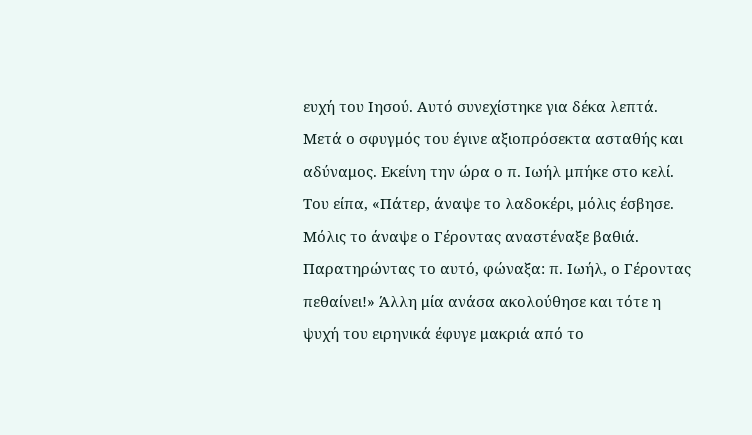ευχή του Ιησού. Αυτό συνεχίστηκε για δέκα λεπτά. Μετά ο σφυγμός του έγινε αξιοπρόσεκτα ασταθής και αδύναμος. Εκείνη την ώρα ο π. Ιωήλ μπήκε στο κελί. Του είπα, «Πάτερ, άναψε το λαδοκέρι, μόλις έσβησε. Μόλις το άναψε ο Γέροντας αναστέναξε βαθιά. Παρατηρώντας το αυτό, φώναξα: π. Ιωήλ, ο Γέροντας πεθαίνει!» Άλλη μία ανάσα ακολούθησε και τότε η ψυχή του ειρηνικά έφυγε μακριά από το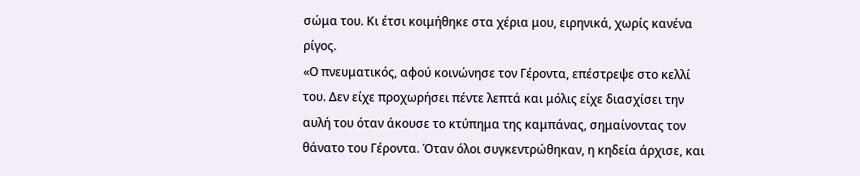σώμα του. Κι έτσι κοιμήθηκε στα χέρια μου, ειρηνικά, χωρίς κανένα ρίγος.
«Ο πνευματικός, αφού κοινώνησε τον Γέροντα, επέστρεψε στο κελλί του. Δεν είχε προχωρήσει πέντε λεπτά και μόλις είχε διασχίσει την αυλή του όταν άκουσε το κτύπημα της καμπάνας, σημαίνοντας τον θάνατο του Γέροντα. Όταν όλοι συγκεντρώθηκαν, η κηδεία άρχισε, και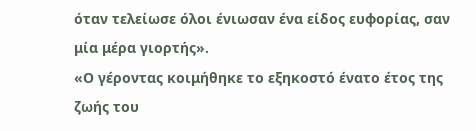όταν τελείωσε όλοι ένιωσαν ένα είδος ευφορίας, σαν μία μέρα γιορτής».
«Ο γέροντας κοιμήθηκε το εξηκοστό ένατο έτος της ζωής του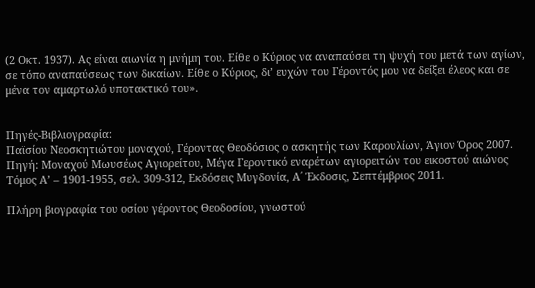(2 Οκτ. 1937). Ας είναι αιωνία η μνήμη του. Είθε ο Κύριος να αναπαύσει τη ψυχή του μετά των αγίων, σε τόπο αναπαύσεως των δικαίων. Είθε ο Κύριος, δι’ ευχών του Γέροντός μου να δείξει έλεος και σε μένα τον αμαρτωλό υποτακτικό του».


Πηγές-Βιβλιογραφία:
Παϊσίου Νεοσκητιώτου μοναχού, Γέροντας Θεοδόσιος ο ασκητής των Καρουλίων, Άγιον Όρος 2007.
Πηγή: Μοναχού Μωυσέως Αγιορείτου, Μέγα Γεροντικό εναρέτων αγιορειτών του εικοστού αιώνος Τόμος Α’ – 1901-1955, σελ. 309-312, Εκδόσεις Μυγδονία, Α΄ Έκδοσις, Σεπτέμβριος 2011.

Πλήρη βιογραφία του οσίου γέροντος Θεοδοσίου, γνωστού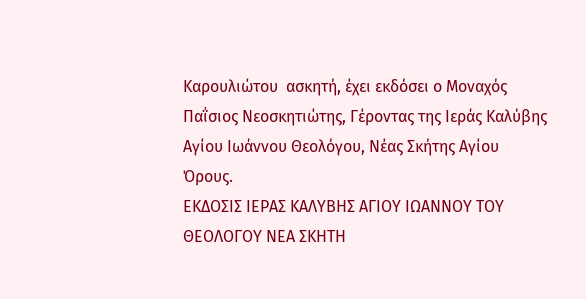Καρουλιώτου  ασκητή, έχει εκδόσει ο Μοναχός Παΐσιος Νεοσκητιώτης, Γέροντας της Ιεράς Καλύβης Αγίου Ιωάννου Θεολόγου, Νέας Σκήτης Αγίου Όρους.
ΕΚΔΟΣΙΣ ΙΕΡΑΣ ΚΑΛΥΒΗΣ ΑΓΙΟΥ ΙΩΑΝΝΟΥ ΤΟΥ ΘΕΟΛΟΓΟΥ ΝΕΑ ΣΚΗΤΗ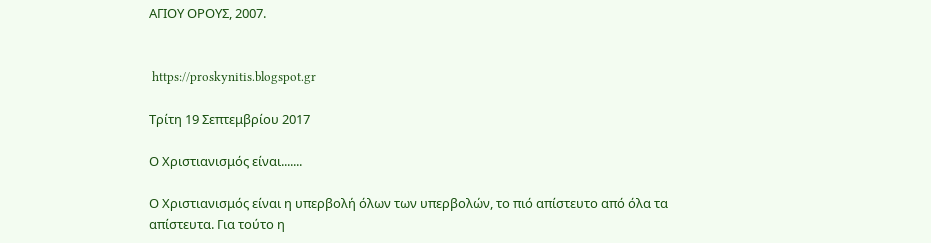ΑΓΙΟΥ ΟΡΟΥΣ, 2007.


 https://proskynitis.blogspot.gr

Τρίτη 19 Σεπτεμβρίου 2017

Ο Χριστιανισμός είναι.......

Ο Χριστιανισμός είναι η υπερβολή όλων των υπερβολών, το πιό απίστευτο από όλα τα απίστευτα. Για τούτο η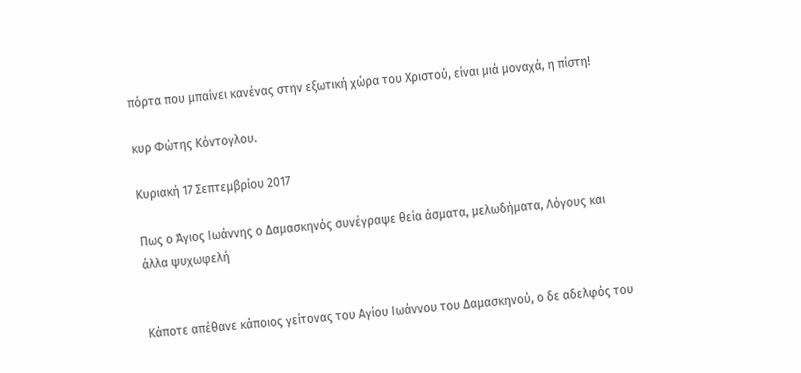πόρτα που μπαίνει κανένας στην εξωτική χώρα του Χριστού, είναι μιά μοναχά, η πίστη!

κυρ Φώτης Κόντογλου.

Κυριακή 17 Σεπτεμβρίου 2017

Πως ο Άγιος Ιωάννης ο Δαμασκηνός συνέγραψε θεία άσματα, μελωδήματα, Λόγους και άλλα ψυχωφελή


Κάποτε απέθανε κάποιος γείτονας του Αγίου Ιωάννου του Δαμασκηνού, ο δε αδελφός του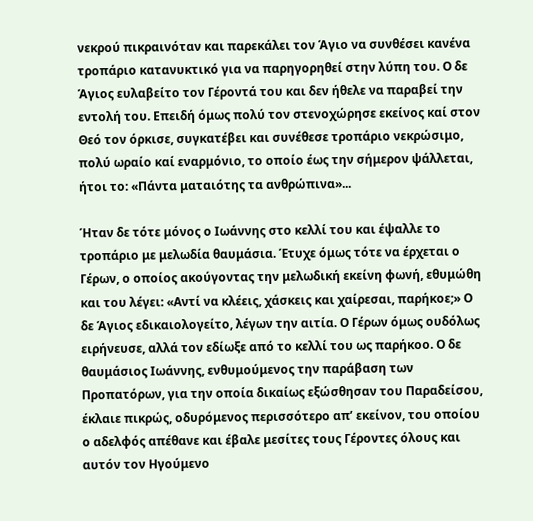νεκρού πικραινόταν και παρεκάλει τον Άγιο να συνθέσει κανένα τροπάριο κατανυκτικό για να παρηγορηθεί στην λύπη του. Ο δε Άγιος ευλαβείτο τον Γέροντά του και δεν ήθελε να παραβεί την εντολή του. Επειδή όμως πολύ τον στενοχώρησε εκείνος καί στον Θεό τον όρκισε, συγκατέβει και συνέθεσε τροπάριο νεκρώσιμο, πολύ ωραίο καί εναρμόνιο, το οποίο έως την σήμερον ψάλλεται, ήτοι το: «Πάντα ματαιότης τα ανθρώπινα»...

Ήταν δε τότε μόνος ο Ιωάννης στο κελλί του και έψαλλε το τροπάριο με μελωδία θαυμάσια. Έτυχε όμως τότε να έρχεται ο Γέρων, ο οποίος ακούγοντας την μελωδική εκείνη φωνή, εθυμώθη και του λέγει: «Αντί να κλέεις, χάσκεις και χαίρεσαι, παρήκοε;» Ο δε Άγιος εδικαιολογείτο, λέγων την αιτία. Ο Γέρων όμως ουδόλως ειρήνευσε, αλλά τον εδίωξε από το κελλί του ως παρήκοο. Ο δε θαυμάσιος Ιωάννης, ενθυμούμενος την παράβαση των Προπατόρων, για την οποία δικαίως εξώσθησαν του Παραδείσου, έκλαιε πικρώς, οδυρόμενος περισσότερο απ’ εκείνον, του οποίου ο αδελφός απέθανε και έβαλε μεσίτες τους Γέροντες όλους και αυτόν τον Ηγούμενο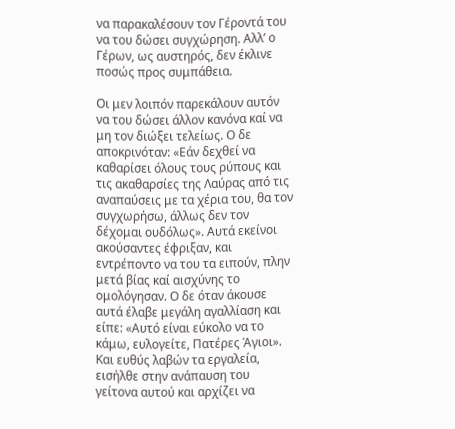να παρακαλέσουν τον Γέροντά του να του δώσει συγχώρηση. Αλλ’ ο Γέρων, ως αυστηρός, δεν έκλινε ποσώς προς συμπάθεια.

Οι μεν λοιπόν παρεκάλουν αυτόν να του δώσει άλλον κανόνα καί να μη τον διώξει τελείως. Ο δε αποκρινόταν: «Εάν δεχθεί να καθαρίσει όλους τους ρύπους και τις ακαθαρσίες της Λαύρας από τις αναπαύσεις με τα χέρια του, θα τον συγχωρήσω, άλλως δεν τον δέχομαι ουδόλως». Αυτά εκείνοι ακούσαντες έφριξαν, και εντρέποντο να του τα ειπούν, πλην μετά βίας καί αισχύνης το ομολόγησαν. Ο δε όταν άκουσε αυτά έλαβε μεγάλη αγαλλίαση και είπε: «Αυτό είναι εύκολο να το κάμω, ευλογείτε, Πατέρες Άγιοι». Και ευθύς λαβών τα εργαλεία, εισήλθε στην ανάπαυση του γείτονα αυτού και αρχίζει να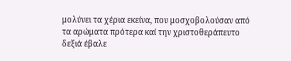μολύνει τα χέρια εκείνα, που μοσχοβολούσαν από τα αρώματα πρότερα καί την χριστοθεράπευτο δεξιά έβαλε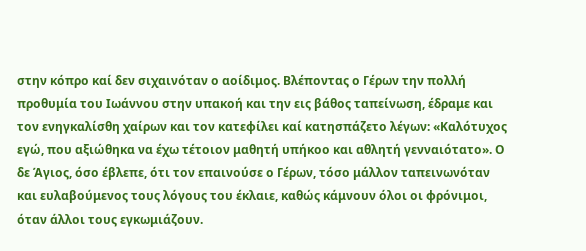στην κόπρο καί δεν σιχαινόταν ο αοίδιμος. Βλέποντας ο Γέρων την πολλή προθυμία του Ιωάννου στην υπακοή και την εις βάθος ταπείνωση, έδραμε και τον ενηγκαλίσθη χαίρων και τον κατεφίλει καί κατησπάζετο λέγων: «Καλότυχος εγώ, που αξιώθηκα να έχω τέτοιον μαθητή υπήκοο και αθλητή γενναιότατο». Ο δε Άγιος, όσο έβλεπε, ότι τον επαινούσε ο Γέρων, τόσο μάλλον ταπεινωνόταν και ευλαβούμενος τους λόγους του έκλαιε, καθώς κάμνουν όλοι οι φρόνιμοι, όταν άλλοι τους εγκωμιάζουν.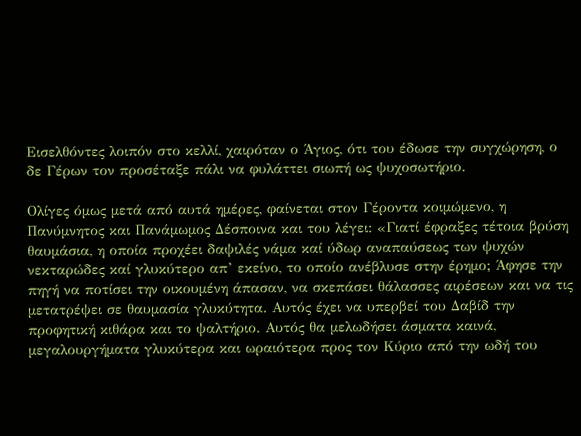Εισελθόντες λοιπόν στο κελλί, χαιρόταν ο Άγιος, ότι του έδωσε την συγχώρηση, ο δε Γέρων τον προσέταξε πάλι να φυλάττει σιωπή ως ψυχοσωτήριο.

Ολίγες όμως μετά από αυτά ημέρες, φαίνεται στον Γέροντα κοιμώμενο, η Πανύμνητος και Πανάμωμος Δέσποινα και του λέγει: «Γιατί έφραξες τέτοια βρύση θαυμάσια, η οποία προχέει δαψιλές νάμα καί ύδωρ αναπαύσεως των ψυχών νεκταρώδες καί γλυκύτερο απ’ εκείνο, το οποίο ανέβλυσε στην έρημο; Άφησε την πηγή να ποτίσει την οικουμένη άπασαν, να σκεπάσει θάλασσες αιρέσεων και να τις μετατρέψει σε θαυμασία γλυκύτητα. Αυτός έχει να υπερβεί του Δαβίδ την προφητική κιθάρα και το ψαλτήριο. Αυτός θα μελωδήσει άσματα καινά, μεγαλουργήματα γλυκύτερα και ωραιότερα προς τον Κύριο από την ωδή του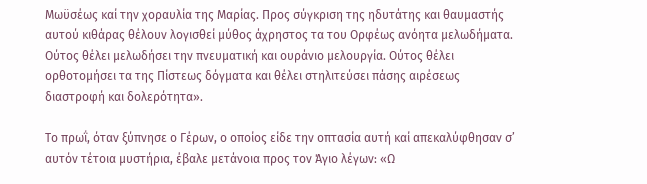Μωϋσέως καί την χοραυλία της Μαρίας. Προς σύγκριση της ηδυτάτης και θαυμαστής αυτού κιθάρας θέλουν λογισθεί μύθος άχρηστος τα του Ορφέως ανόητα μελωδήματα. Ούτος θέλει μελωδήσει την πνευματική και ουράνιο μελουργία. Ούτος θέλει ορθοτομήσει τα της Πίστεως δόγματα και θέλει στηλιτεύσει πάσης αιρέσεως διαστροφή και δολερότητα».

Το πρωΐ, όταν ξύπνησε ο Γέρων, ο οποίος είδε την οπτασία αυτή καί απεκαλύφθησαν σ’ αυτόν τέτοια μυστήρια, έβαλε μετάνοια προς τον Άγιο λέγων: «Ω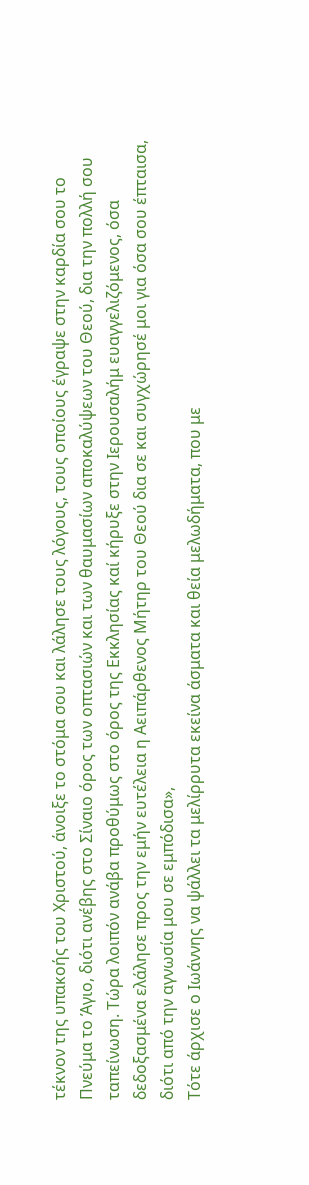τέκνον της υπακοής του Χριστού, άνοιξε το στόμα σου και λάλησε τους λόγους, τους οποίους έγραψε στην καρδία σου το Πνεύμα το Άγιο, διότι ανέβης στο Σίναιο όρος των οπτασιών και των θαυμασίων αποκαλύψεων του Θεού, δια την πολλή σου ταπείνωση. Τώρα λοιπόν ανάβα προθύμως στο όρος της Εκκλησίας καί κήρυξε στην Ιερουσαλήμ ευαγγελιζόμενος, όσα δεδοξασμένα ελάλησε προς την εμήν ευτέλεια η Αειπάρθενος Μήτηρ του Θεού δια σε και συγχώρησέ μοι για όσα σου έπταισα, διότι από την αγνωσία μου σε εμπόδισα»,
Τότε άρχισε ο Ιωάννης να ψάλλει τα μελίρρυτα εκείνα άσματα και θεία μελωδήματα, που με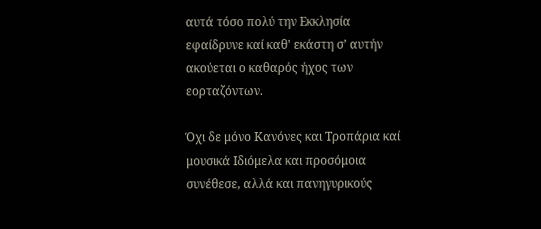αυτά τόσο πολύ την Εκκλησία εφαίδρυνε καί καθ' εκάστη σ’ αυτήν ακούεται ο καθαρός ήχος των εορταζόντων.

Όχι δε μόνο Κανόνες και Τροπάρια καί μουσικά Ιδιόμελα και προσόμοια συνέθεσε, αλλά και πανηγυρικούς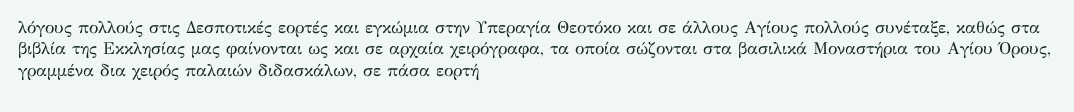λόγους πολλούς στις Δεσποτικές εορτές και εγκώμια στην Υπεραγία Θεοτόκο και σε άλλους Αγίους πολλούς συνέταξε, καθώς στα βιβλία της Εκκλησίας μας φαίνονται ως και σε αρχαία χειρόγραφα, τα οποία σώζονται στα βασιλικά Μοναστήρια του Αγίου Όρους, γραμμένα δια χειρός παλαιών διδασκάλων, σε πάσα εορτή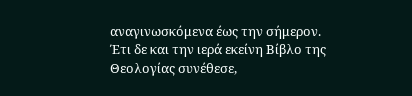αναγινωσκόμενα έως την σήμερον. Έτι δε και την ιερά εκείνη Βίβλο της Θεολογίας συνέθεσε,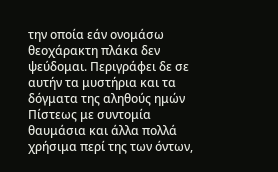την οποία εάν ονομάσω θεοχάρακτη πλάκα δεν ψεύδομαι. Περιγράφει δε σε αυτήν τα μυστήρια και τα δόγματα της αληθούς ημών Πίστεως με συντομία θαυμάσια και άλλα πολλά χρήσιμα περί της των όντων,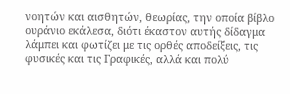νοητών και αισθητών, θεωρίας, την οποία βίβλο ουράνιο εκάλεσα, διότι έκαστον αυτής δίδαγμα λάμπει και φωτίζει με τις ορθές αποδείξεις, τις φυσικές και τις Γραφικές, αλλά και πολύ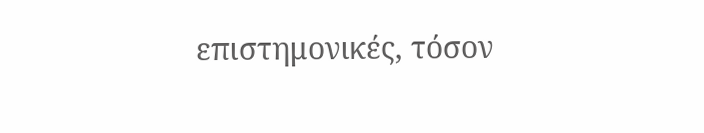επιστημονικές, τόσον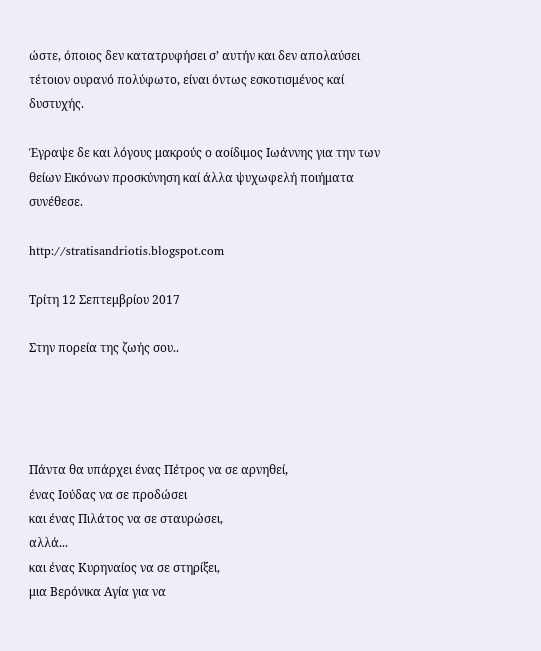ώστε, όποιος δεν κατατρυφήσει σ’ αυτήν και δεν απολαύσει τέτοιον ουρανό πολύφωτο, είναι όντως εσκοτισμένος καί δυστυχής.

Έγραψε δε και λόγους μακρούς ο αοίδιμος Ιωάννης για την των θείων Εικόνων προσκύνηση καί άλλα ψυχωφελή ποιήματα συνέθεσε.

http://stratisandriotis.blogspot.com

Τρίτη 12 Σεπτεμβρίου 2017

Στην πορεία της ζωής σου..




Πάντα θα υπάρχει ένας Πέτρος να σε αρνηθεί,
ένας Ιούδας να σε προδώσει
και ένας Πιλάτος να σε σταυρώσει,
αλλά...
και ένας Κυρηναίος να σε στηρίξει,
μια Βερόνικα Aγία για να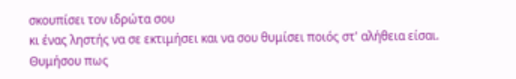σκουπίσει τον ιδρώτα σου
κι ένας ληστής να σε εκτιμήσει και να σου θυμίσει ποιός στ' αλήθεια είσαι.
Θυμήσου πως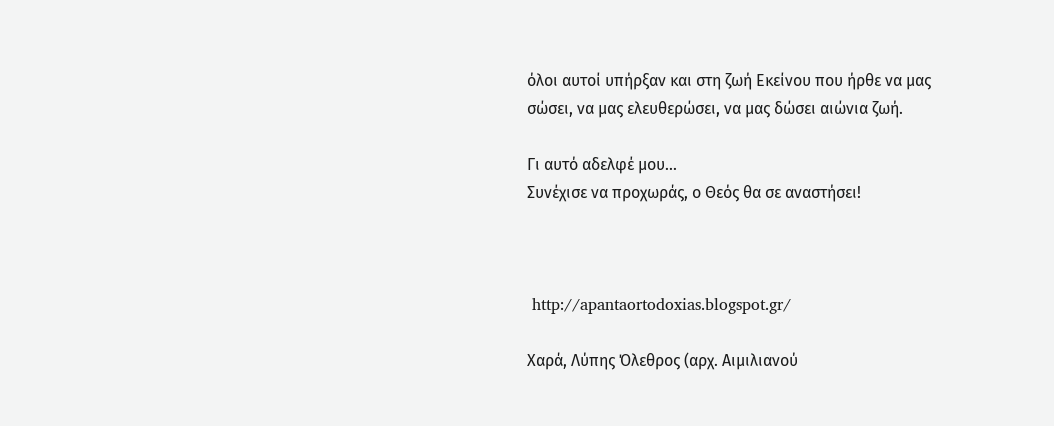όλοι αυτοί υπήρξαν και στη ζωή Εκείνου που ήρθε να μας σώσει, να μας ελευθερώσει, να μας δώσει αιώνια ζωή.

Γι αυτό αδελφέ μου...
Συνέχισε να προχωράς, ο Θεός θα σε αναστήσει!



 http://apantaortodoxias.blogspot.gr/

Χαρά, Λύπης Όλεθρος (αρχ. Αιμιλιανού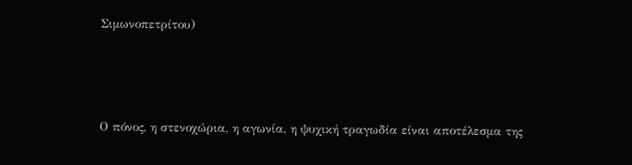Σιμωνοπετρίτου)



Ο πόνος, η στενοχώρια, η αγωνία, η ψυχική τραγωδία είναι αποτέλεσμα της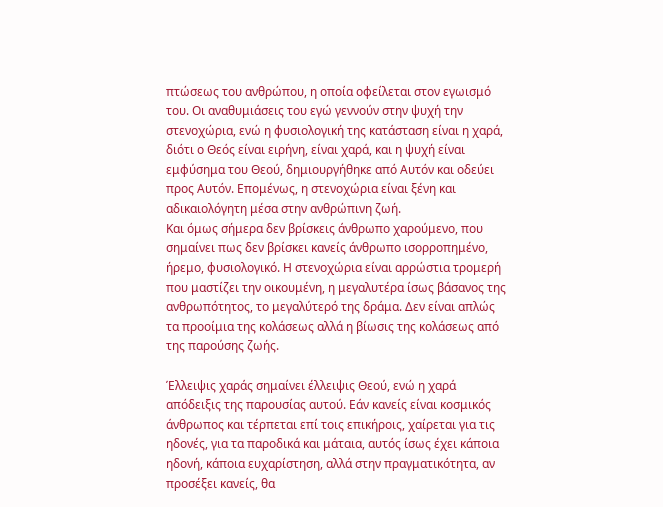πτώσεως του ανθρώπου, η οποία οφείλεται στον εγωισμό του. Οι αναθυμιάσεις του εγώ γεννούν στην ψυχή την στενοχώρια, ενώ η φυσιολογική της κατάσταση είναι η χαρά, διότι ο Θεός είναι ειρήνη, είναι χαρά, και η ψυχή είναι εμφύσημα του Θεού, δημιουργήθηκε από Αυτόν και οδεύει προς Αυτόν. Επομένως, η στενοχώρια είναι ξένη και αδικαιολόγητη μέσα στην ανθρώπινη ζωή.
Και όμως σήμερα δεν βρίσκεις άνθρωπο χαρούμενο, που σημαίνει πως δεν βρίσκει κανείς άνθρωπο ισορροπημένο, ήρεμο, φυσιολογικό. Η στενοχώρια είναι αρρώστια τρομερή που μαστίζει την οικουμένη, η μεγαλυτέρα ίσως βάσανος της ανθρωπότητος, το μεγαλύτερό της δράμα. Δεν είναι απλώς τα προοίμια της κολάσεως αλλά η βίωσις της κολάσεως από της παρούσης ζωής.

Έλλειψις χαράς σημαίνει έλλειψις Θεού, ενώ η χαρά απόδειξις της παρουσίας αυτού. Εάν κανείς είναι κοσμικός άνθρωπος και τέρπεται επί τοις επικήροις, χαίρεται για τις ηδονές, για τα παροδικά και μάταια, αυτός ίσως έχει κάποια ηδονή, κάποια ευχαρίστηση, αλλά στην πραγματικότητα, αν προσέξει κανείς, θα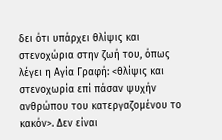δει ότι υπάρχει θλίψις και στενοχώρια στην ζωή του, όπως λέγει η Αγία Γραφή: <θλίψις και στενοχωρία επί πάσαν ψυχήν ανθρώπου του κατεργαζομένου το κακόν>. Δεν είναι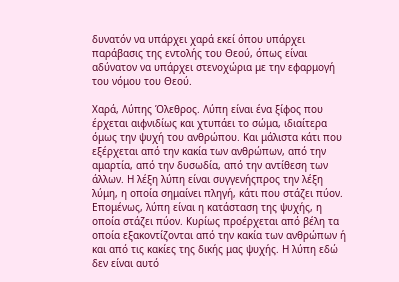δυνατόν να υπάρχει χαρά εκεί όπου υπάρχει παράβασις της εντολής του Θεού, όπως είναι αδύνατον να υπάρχει στενοχώρια με την εφαρμογή του νόμου του Θεού.

Χαρά, Λύπης Όλεθρος. Λύπη είναι ένα ξίφος που έρχεται αιφνιδίως και χτυπάει το σώμα, ιδιαίτερα όμως την ψυχή του ανθρώπου. Και μάλιστα κάτι που εξέρχεται από την κακία των ανθρώπων, από την αμαρτία, από την δυσωδία, από την αντίθεση των άλλων. Η λέξη λύπη είναι συγγενήςπρος την λέξη λύμη, η οποία σημαίνει πληγή, κάτι που στάζει πύον. Επομένως, λύπη είναι η κατάσταση της ψυχής, η οποία στάζει πύον. Κυρίως προέρχεται από βέλη τα οποία εξακοντίζονται από την κακία των ανθρώπων ή και από τις κακίες της δικής μας ψυχής. Η λύπη εδώ δεν είναι αυτό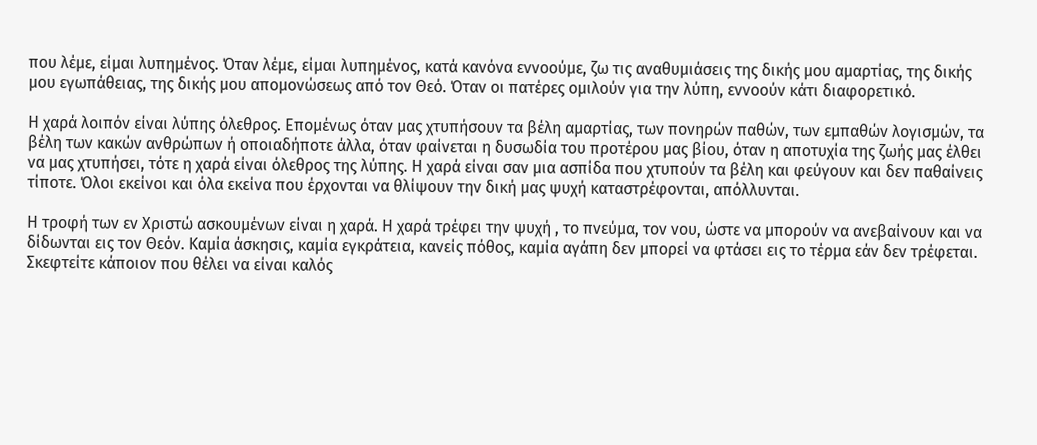που λέμε, είμαι λυπημένος. Όταν λέμε, είμαι λυπημένος, κατά κανόνα εννοούμε, ζω τις αναθυμιάσεις της δικής μου αμαρτίας, της δικής μου εγωπάθειας, της δικής μου απομονώσεως από τον Θεό. Όταν οι πατέρες ομιλούν για την λύπη, εννοούν κάτι διαφορετικό.

Η χαρά λοιπόν είναι λύπης όλεθρος. Επομένως όταν μας χτυπήσουν τα βέλη αμαρτίας, των πονηρών παθών, των εμπαθών λογισμών, τα βέλη των κακών ανθρώπων ή οποιαδήποτε άλλα, όταν φαίνεται η δυσωδία του προτέρου μας βίου, όταν η αποτυχία της ζωής μας έλθει να μας χτυπήσει, τότε η χαρά είναι όλεθρος της λύπης. Η χαρά είναι σαν μια ασπίδα που χτυπούν τα βέλη και φεύγουν και δεν παθαίνεις τίποτε. Όλοι εκείνοι και όλα εκείνα που έρχονται να θλίψουν την δική μας ψυχή καταστρέφονται, απόλλυνται.

Η τροφή των εν Χριστώ ασκουμένων είναι η χαρά. Η χαρά τρέφει την ψυχή , το πνεύμα, τον νου, ώστε να μπορούν να ανεβαίνουν και να δίδωνται εις τον Θεόν. Καμία άσκησις, καμία εγκράτεια, κανείς πόθος, καμία αγάπη δεν μπορεί να φτάσει εις το τέρμα εάν δεν τρέφεται. Σκεφτείτε κάποιον που θέλει να είναι καλός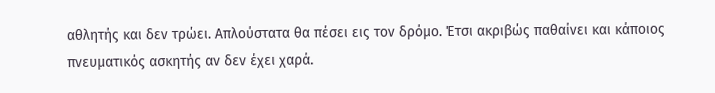αθλητής και δεν τρώει. Απλούστατα θα πέσει εις τον δρόμο. Έτσι ακριβώς παθαίνει και κάποιος πνευματικός ασκητής αν δεν έχει χαρά.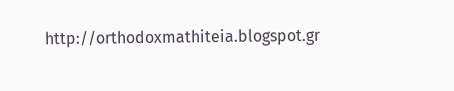http://orthodoxmathiteia.blogspot.gr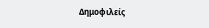Δημοφιλείς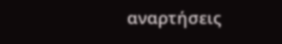αναρτήσεις